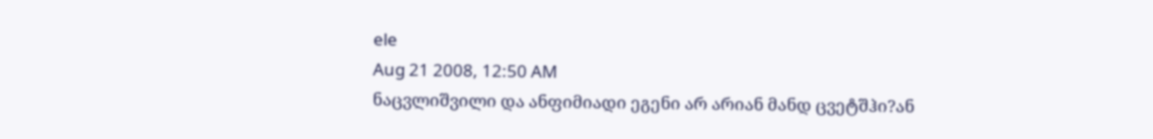ele
Aug 21 2008, 12:50 AM
ნაცვლიშვილი და ანფიმიადი ეგენი არ არიან მანდ ცვეტშჰი?ან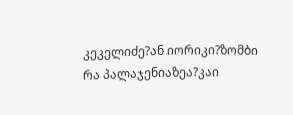კეკელიძე?ან იორიკი?ზომბი რა პალაჯენიაზეა?კაი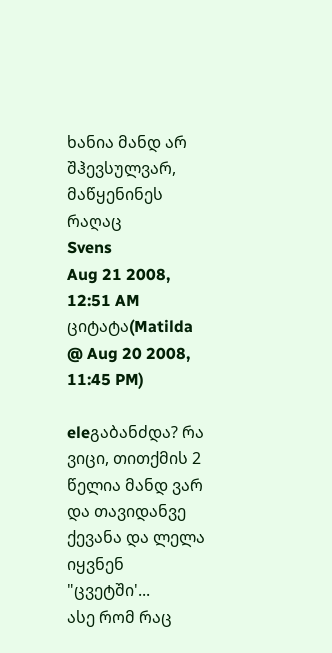ხანია მანდ არ შჰევსულვარ, მაწყენინეს რაღაც
Svens
Aug 21 2008, 12:51 AM
ციტატა(Matilda @ Aug 20 2008, 11:45 PM)

eleგაბანძდა? რა ვიცი, თითქმის 2 წელია მანდ ვარ და თავიდანვე ქევანა და ლელა იყვნენ "ცვეტში'...
ასე რომ რაც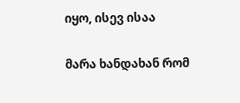იყო, ისევ ისაა

მარა ხანდახან რომ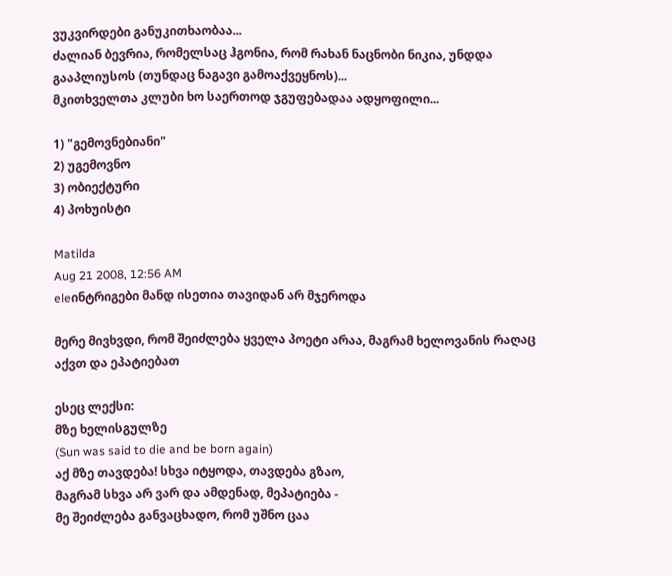ვუკვირდები განუკითხაობაა...
ძალიან ბევრია, რომელსაც ჰგონია, რომ რახან ნაცნობი ნიკია, უნდდა გააპლიუსოს (თუნდაც ნაგავი გამოაქვეყნოს)...
მკითხველთა კლუბი ხო საერთოდ ჯგუფებადაა ადყოფილი...

1) "გემოვნებიანი"
2) უგემოვნო
3) ობიექტური
4) პოხუისტი

Matilda
Aug 21 2008, 12:56 AM
eleინტრიგები მანდ ისეთია თავიდან არ მჯეროდა

მერე მივხვდი, რომ შეიძლება ყველა პოეტი არაა, მაგრამ ხელოვანის რაღაც აქვთ და ეპატიებათ

ესეც ლექსი:
მზე ხელისგულზე
(Sun was said to die and be born again)
აქ მზე თავდება! სხვა იტყოდა, თავდება გზაო,
მაგრამ სხვა არ ვარ და ამდენად, მეპატიება -
მე შეიძლება განვაცხადო, რომ უშნო ცაა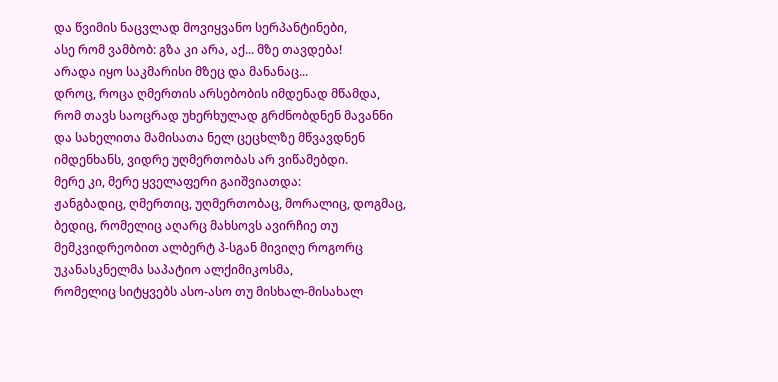და წვიმის ნაცვლად მოვიყვანო სერპანტინები,
ასე რომ ვამბობ: გზა კი არა, აქ... მზე თავდება!
არადა იყო საკმარისი მზეც და მანანაც...
დროც, როცა ღმერთის არსებობის იმდენად მწამდა,
რომ თავს საოცრად უხერხულად გრძნობდნენ მავანნი
და სახელითა მამისათა ნელ ცეცხლზე მწვავდნენ
იმდენხანს, ვიდრე უღმერთობას არ ვიწამებდი.
მერე კი, მერე ყველაფერი გაიშვიათდა:
ჟანგბადიც, ღმერთიც, უღმერთობაც, მორალიც, დოგმაც,
ბედიც, რომელიც აღარც მახსოვს ავირჩიე თუ
მემკვიდრეობით ალბერტ პ-სგან მივიღე როგორც
უკანასკნელმა საპატიო ალქიმიკოსმა,
რომელიც სიტყვებს ასო-ასო თუ მისხალ-მისახალ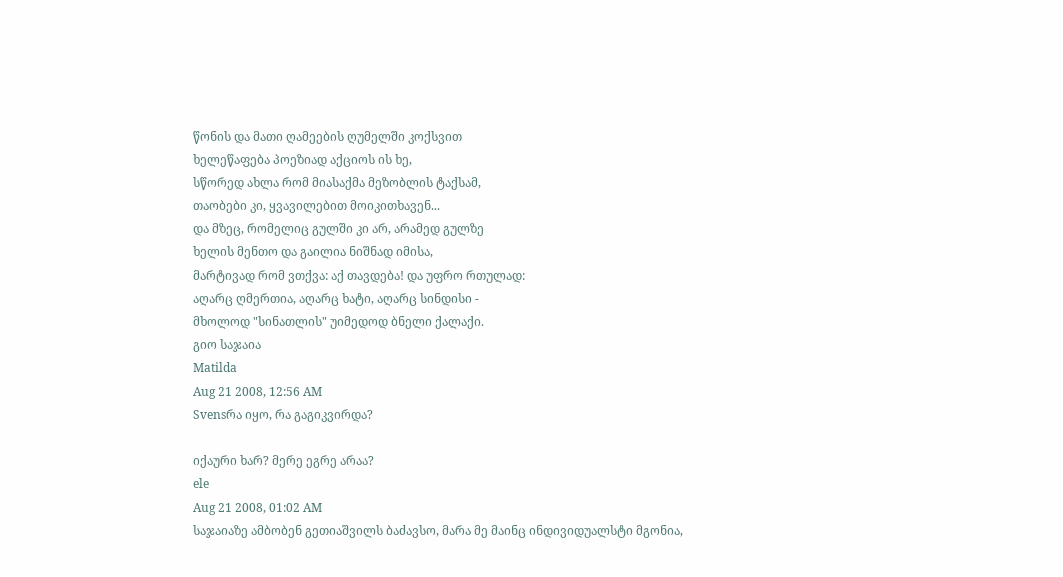წონის და მათი ღამეების ღუმელში კოქსვით
ხელეწაფება პოეზიად აქციოს ის ხე,
სწორედ ახლა რომ მიასაქმა მეზობლის ტაქსამ,
თაობები კი, ყვავილებით მოიკითხავენ...
და მზეც, რომელიც გულში კი არ, არამედ გულზე
ხელის მენთო და გაილია ნიშნად იმისა,
მარტივად რომ ვთქვა: აქ თავდება! და უფრო რთულად:
აღარც ღმერთია, აღარც ხატი, აღარც სინდისი -
მხოლოდ "სინათლის" უიმედოდ ბნელი ქალაქი.
გიო საჯაია
Matilda
Aug 21 2008, 12:56 AM
Svensრა იყო, რა გაგიკვირდა?

იქაური ხარ? მერე ეგრე არაა?
ele
Aug 21 2008, 01:02 AM
საჯაიაზე ამბობენ გეთიაშვილს ბაძავსო, მარა მე მაინც ინდივიდუალსტი მგონია,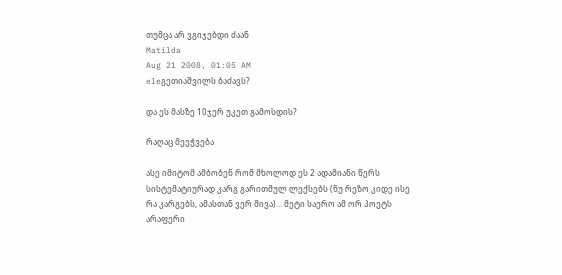თუმცა არ ვგიჯებდი ძაან
Matilda
Aug 21 2008, 01:05 AM
eleგეთიაშვილს ბაძავს?

და ეს მასზე 10ჯერ უკეთ გამოსდის?

რაღაც მეეჭვება

ასე იმიტომ ამბობენ რომ მხოლოდ ეს 2 ადამიანი წერს სისტემატიურად კარგ გარითმულ ლექსებს (ნუ რეზო კიდე ისე რა კარგებს, ამასთან ვერ მივა)... მეტი საერო ამ ორ პოეტს არაფერი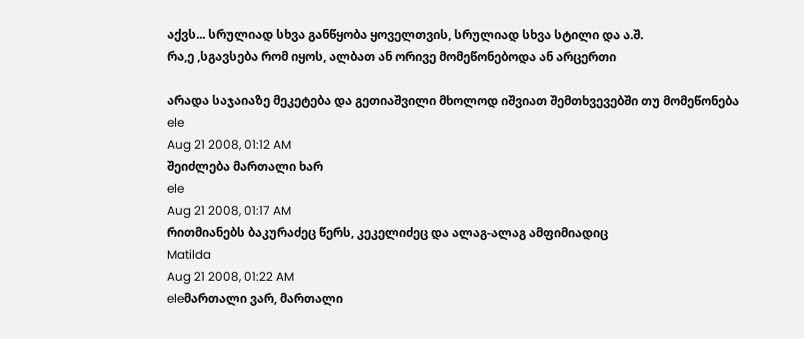აქვს... სრულიად სხვა განწყობა ყოველთვის, სრულიად სხვა სტილი და ა.შ.
რა,ე ,სგავსება რომ იყოს, ალბათ ან ორივე მომეწონებოდა ან არცერთი

არადა საჯაიაზე მეკეტება და გეთიაშვილი მხოლოდ იშვიათ შემთხვევებში თუ მომეწონება
ele
Aug 21 2008, 01:12 AM
შეიძლება მართალი ხარ
ele
Aug 21 2008, 01:17 AM
რითმიანებს ბაკურაძეც წერს, კეკელიძეც და ალაგ-ალაგ ამფიმიადიც
Matilda
Aug 21 2008, 01:22 AM
eleმართალი ვარ, მართალი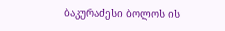ბაკურაძესი ბოლოს ის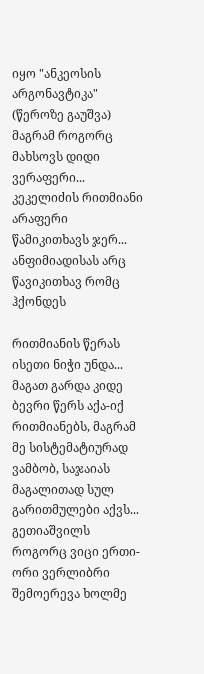იყო "ანკეოსის არგონავტიკა" (წეროზე გაუშვა)
მაგრამ როგორც მახსოვს დიდი ვერაფერი... კეკელიძის რითმიანი არაფერი წამიკითხავს ჯერ... ანფიმიადისას არც წავიკითხავ რომც ჰქონდეს

რითმიანის წერას ისეთი ნიჭი უნდა... მაგათ გარდა კიდე ბევრი წერს აქა-იქ რითმიანებს, მაგრამ მე სისტემატიურად ვამბობ, საჯაიას მაგალითად სულ გარითმულები აქვს... გეთიაშვილს როგორც ვიცი ერთი-ორი ვერლიბრი შემოერევა ხოლმე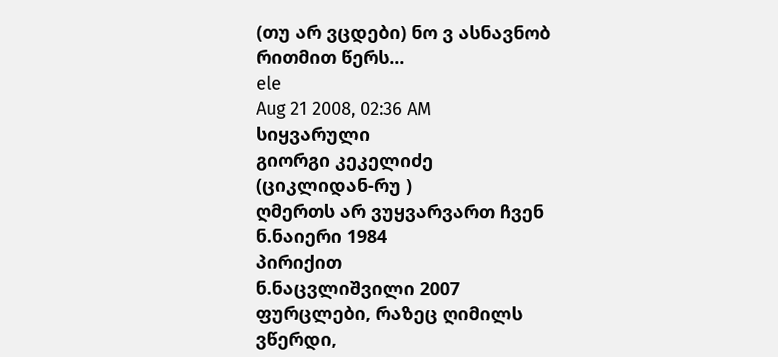(თუ არ ვცდები) ნო ვ ასნავნობ რითმით წერს...
ele
Aug 21 2008, 02:36 AM
სიყვარული
გიორგი კეკელიძე
(ციკლიდან-რუ )
ღმერთს არ ვუყვარვართ ჩვენ
ნ.ნაიერი 1984
პირიქით
ნ.ნაცვლიშვილი 2007
ფურცლები, რაზეც ღიმილს ვწერდი,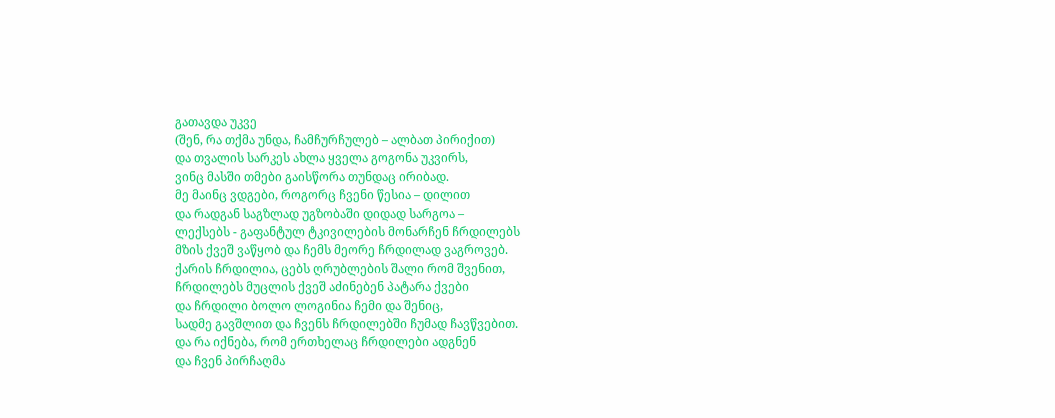გათავდა უკვე
(შენ, რა თქმა უნდა, ჩამჩურჩულებ – ალბათ პირიქით)
და თვალის სარკეს ახლა ყველა გოგონა უკვირს,
ვინც მასში თმები გაისწორა თუნდაც ირიბად.
მე მაინც ვდგები, როგორც ჩვენი წესია – დილით
და რადგან საგზლად უგზობაში დიდად სარგოა –
ლექსებს - გაფანტულ ტკივილების მონარჩენ ჩრდილებს
მზის ქვეშ ვაწყობ და ჩემს მეორე ჩრდილად ვაგროვებ.
ქარის ჩრდილია, ცებს ღრუბლების შალი რომ შვენით,
ჩრდილებს მუცლის ქვეშ აძინებენ პატარა ქვები
და ჩრდილი ბოლო ლოგინია ჩემი და შენიც,
სადმე გავშლით და ჩვენს ჩრდილებში ჩუმად ჩავწვებით.
და რა იქნება, რომ ერთხელაც ჩრდილები ადგნენ
და ჩვენ პირჩაღმა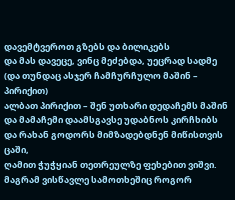დავემტვეროთ გზებს და ბილიკებს
და მას დავეცე, ვინც მეძებდა, უეცრად სადმე
(და თუნდაც ასჯერ ჩამჩურჩულო მაშინ – პირიქით)
ალბათ პირიქით – შენ უთხარი დედაჩემს მაშინ
და მამაჩემი დაამსგავსე უდაბნოს კირჩხიბს
და რახან გოდორს მიმზადებდნენ მიწისთვის ცაში,
ღამით ჭუჭყიან თეთრეულზე ფეხებით ვიშვი.
მაგრამ ვისწავლე სამოთხეშიც როგორ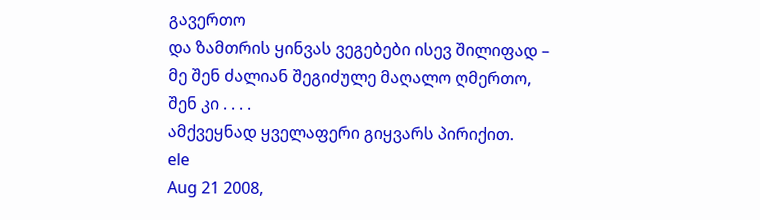გავერთო
და ზამთრის ყინვას ვეგებები ისევ შილიფად –
მე შენ ძალიან შეგიძულე მაღალო ღმერთო,
შენ კი . . . .
ამქვეყნად ყველაფერი გიყვარს პირიქით.
ele
Aug 21 2008,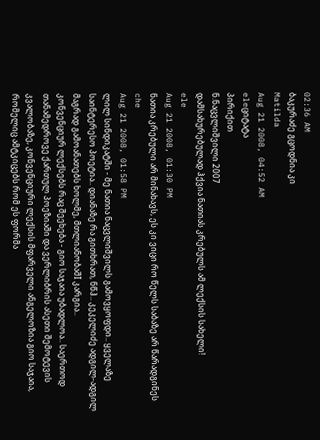02:36 AM
ბაკურაძე გცოდნია კი
Matilda
Aug 21 2008, 04:52 AM
eleციტატა
პირიქით
ნ.ნაცვლიშვილი 2007
დამსახურებულად ჰქვია ნათიას კრებულს ამ ლექსის სახელი!
ele
Aug 21 2008, 01:30 PM
ნათია კრებული არ მინახავს, ეს კი ვიცი რო წელს საბაზე არ წარადგინეს
che
Aug 21 2008, 01:58 PM
ლილ სინდიკატში - მე ნათია ნაცვლიშვილს გამოვყოფდი.. ყველაზე საინტერესო პოეტია.. დიანაზე რა გითხრათ, ნწჰ.. კეკელიძე ადგილ-ადგილ მაგრად გამოანათებს ხოლმე, მთლიანობაშI კარგია..
კონვენციურ ლექსებს რაც შეეხება - გიო საჯაია უბადლოა.. საერთოდ თანამედროვე ქართულ პოეზიაში და ვერლიბრის ასეთი შემოტევის კვალობაზე, კონვენციური ლექსის მფარველი ანგელოზია გიო საჯაია, რომელიც ამტკიცებს რომ ეს ფორმა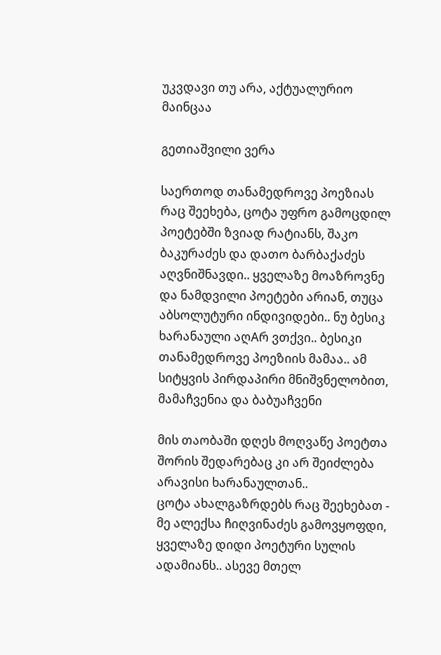უკვდავი თუ არა, აქტუალურიო მაინცაა

გეთიაშვილი ვერა

საერთოდ თანამედროვე პოეზიას რაც შეეხება, ცოტა უფრო გამოცდილ პოეტებში ზვიად რატიანს, შაკო ბაკურაძეს და დათო ბარბაქაძეს აღვნიშნავდი.. ყველაზე მოაზროვნე და ნამდვილი პოეტები არიან, თუცა აბსოლუტური ინდივიდები.. ნუ ბესიკ ხარანაული აღAრ ვთქვი.. ბესიკი თანამედროვე პოეზიის მამაა.. ამ სიტყვის პირდაპირი მნიშვნელობით, მამაჩვენია და ბაბუაჩვენი

მის თაობაში დღეს მოღვაწე პოეტთა შორის შედარებაც კი არ შეიძლება არავისი ხარანაულთან..
ცოტა ახალგაზრდებს რაც შეეხებათ - მე ალექსა ჩიღვინაძეს გამოვყოფდი, ყველაზე დიდი პოეტური სულის ადამიანს.. ასევე მთელ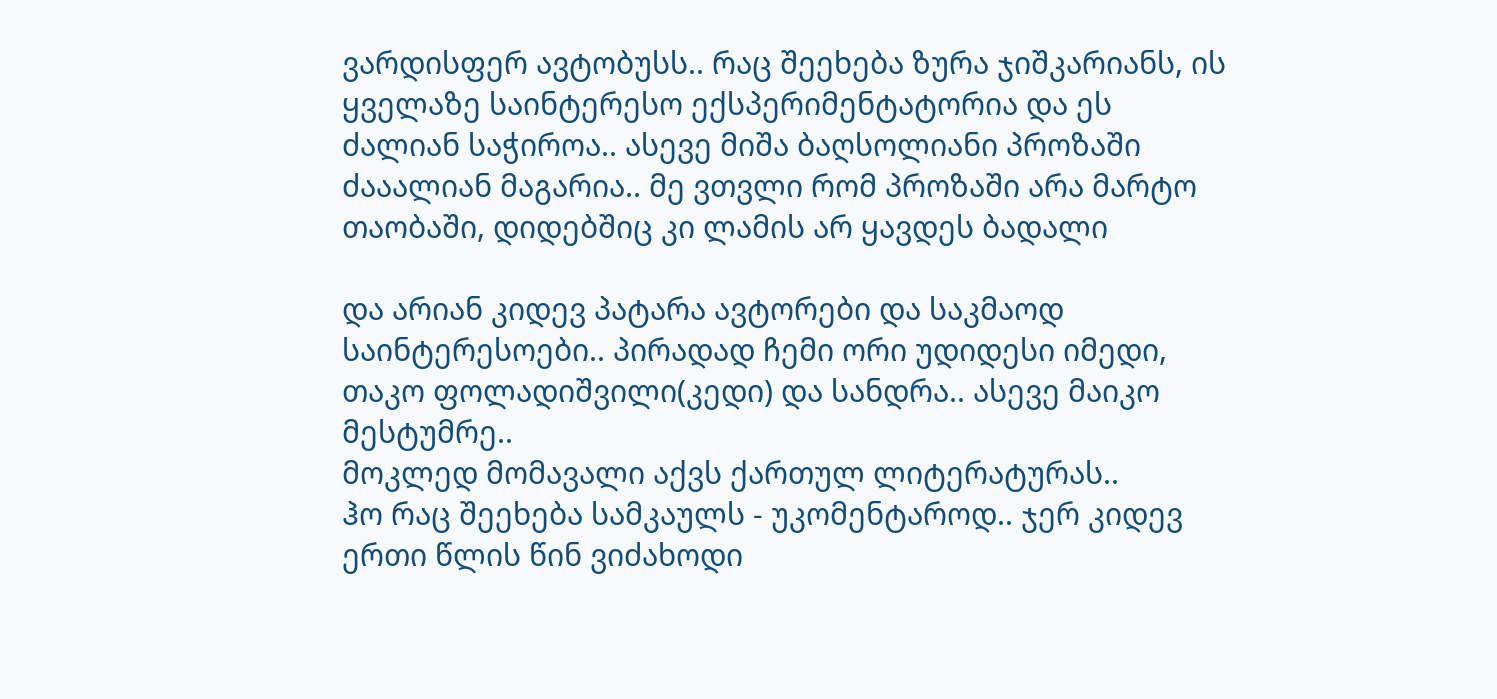ვარდისფერ ავტობუსს.. რაც შეეხება ზურა ჯიშკარიანს, ის ყველაზე საინტერესო ექსპერიმენტატორია და ეს ძალიან საჭიროა.. ასევე მიშა ბაღსოლიანი პროზაში ძააალიან მაგარია.. მე ვთვლი რომ პროზაში არა მარტო თაობაში, დიდებშიც კი ლამის არ ყავდეს ბადალი

და არიან კიდევ პატარა ავტორები და საკმაოდ საინტერესოები.. პირადად ჩემი ორი უდიდესი იმედი, თაკო ფოლადიშვილი(კედი) და სანდრა.. ასევე მაიკო მესტუმრე..
მოკლედ მომავალი აქვს ქართულ ლიტერატურას..
ჰო რაც შეეხება სამკაულს - უკომენტაროდ.. ჯერ კიდევ ერთი წლის წინ ვიძახოდი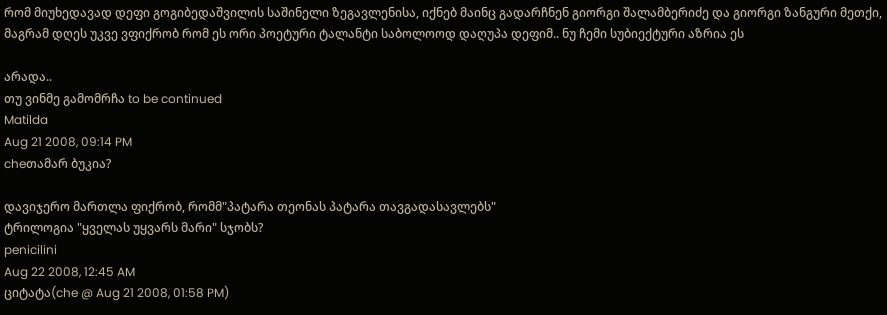რომ მიუხედავად დეფი გოგიბედაშვილის საშინელი ზეგავლენისა, იქნებ მაინც გადარჩნენ გიორგი შალამბერიძე და გიორგი ზანგური მეთქი, მაგრამ დღეს უკვე ვფიქრობ რომ ეს ორი პოეტური ტალანტი საბოლოოდ დაღუპა დეფიმ.. ნუ ჩემი სუბიექტური აზრია ეს

არადა..
თუ ვინმე გამომრჩა to be continued
Matilda
Aug 21 2008, 09:14 PM
cheთამარ ბუკია?

დავიჯერო მართლა ფიქრობ, რომმ"პატარა თეონას პატარა თავგადასავლებს"
ტრილოგია "ყველას უყვარს მარი" სჯობს?
penicilini
Aug 22 2008, 12:45 AM
ციტატა(che @ Aug 21 2008, 01:58 PM)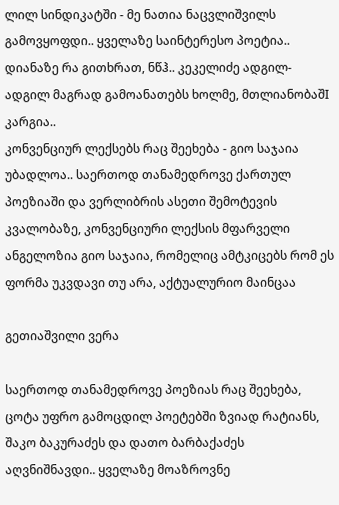ლილ სინდიკატში - მე ნათია ნაცვლიშვილს გამოვყოფდი.. ყველაზე საინტერესო პოეტია.. დიანაზე რა გითხრათ, ნწჰ.. კეკელიძე ადგილ-ადგილ მაგრად გამოანათებს ხოლმე, მთლიანობაშI კარგია..
კონვენციურ ლექსებს რაც შეეხება - გიო საჯაია უბადლოა.. საერთოდ თანამედროვე ქართულ პოეზიაში და ვერლიბრის ასეთი შემოტევის კვალობაზე, კონვენციური ლექსის მფარველი ანგელოზია გიო საჯაია, რომელიც ამტკიცებს რომ ეს ფორმა უკვდავი თუ არა, აქტუალურიო მაინცაა

გეთიაშვილი ვერა

საერთოდ თანამედროვე პოეზიას რაც შეეხება, ცოტა უფრო გამოცდილ პოეტებში ზვიად რატიანს, შაკო ბაკურაძეს და დათო ბარბაქაძეს აღვნიშნავდი.. ყველაზე მოაზროვნე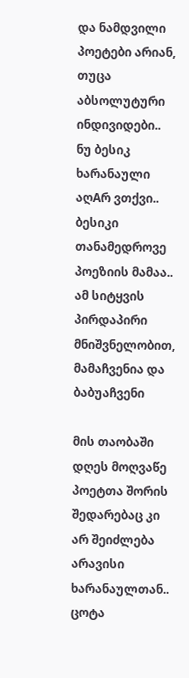და ნამდვილი პოეტები არიან, თუცა აბსოლუტური ინდივიდები.. ნუ ბესიკ ხარანაული აღAრ ვთქვი.. ბესიკი თანამედროვე პოეზიის მამაა.. ამ სიტყვის პირდაპირი მნიშვნელობით, მამაჩვენია და ბაბუაჩვენი

მის თაობაში დღეს მოღვაწე პოეტთა შორის შედარებაც კი არ შეიძლება არავისი ხარანაულთან..
ცოტა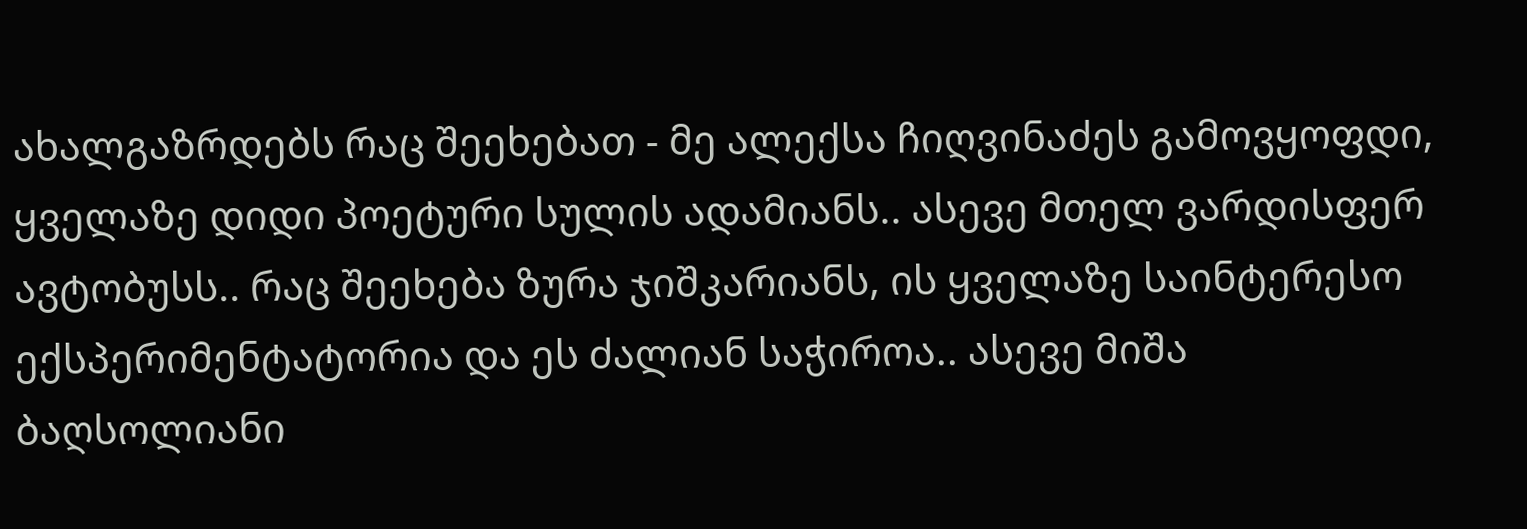ახალგაზრდებს რაც შეეხებათ - მე ალექსა ჩიღვინაძეს გამოვყოფდი, ყველაზე დიდი პოეტური სულის ადამიანს.. ასევე მთელ ვარდისფერ ავტობუსს.. რაც შეეხება ზურა ჯიშკარიანს, ის ყველაზე საინტერესო ექსპერიმენტატორია და ეს ძალიან საჭიროა.. ასევე მიშა ბაღსოლიანი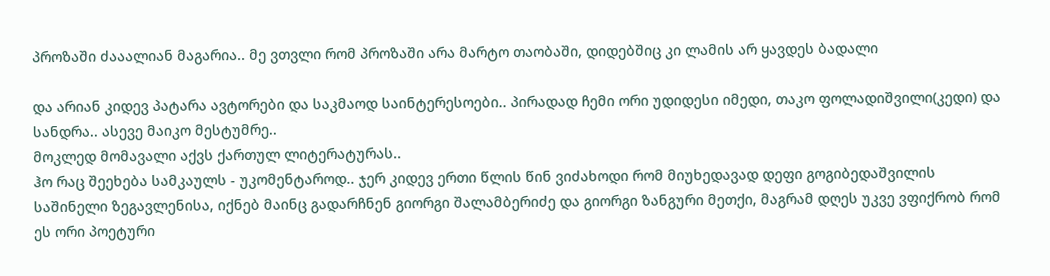პროზაში ძააალიან მაგარია.. მე ვთვლი რომ პროზაში არა მარტო თაობაში, დიდებშიც კი ლამის არ ყავდეს ბადალი

და არიან კიდევ პატარა ავტორები და საკმაოდ საინტერესოები.. პირადად ჩემი ორი უდიდესი იმედი, თაკო ფოლადიშვილი(კედი) და სანდრა.. ასევე მაიკო მესტუმრე..
მოკლედ მომავალი აქვს ქართულ ლიტერატურას..
ჰო რაც შეეხება სამკაულს - უკომენტაროდ.. ჯერ კიდევ ერთი წლის წინ ვიძახოდი რომ მიუხედავად დეფი გოგიბედაშვილის საშინელი ზეგავლენისა, იქნებ მაინც გადარჩნენ გიორგი შალამბერიძე და გიორგი ზანგური მეთქი, მაგრამ დღეს უკვე ვფიქრობ რომ ეს ორი პოეტური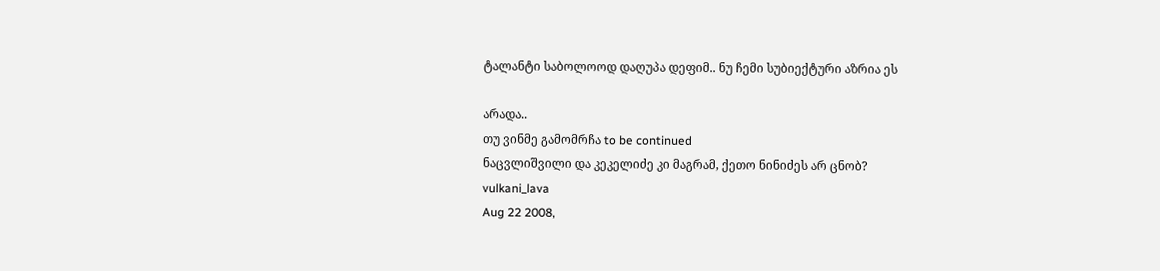ტალანტი საბოლოოდ დაღუპა დეფიმ.. ნუ ჩემი სუბიექტური აზრია ეს

არადა..
თუ ვინმე გამომრჩა to be continued
ნაცვლიშვილი და კეკელიძე კი მაგრამ, ქეთო ნინიძეს არ ცნობ?
vulkani_lava
Aug 22 2008,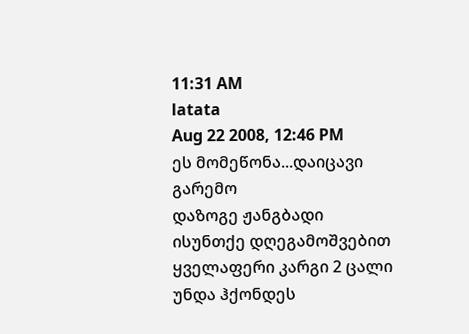11:31 AM
latata
Aug 22 2008, 12:46 PM
ეს მომეწონა...დაიცავი გარემო
დაზოგე ჟანგბადი
ისუნთქე დღეგამოშვებით
ყველაფერი კარგი 2 ცალი უნდა ჰქონდეს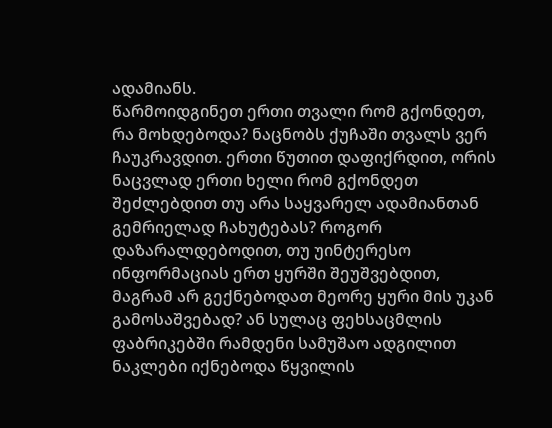ადამიანს.
წარმოიდგინეთ ერთი თვალი რომ გქონდეთ, რა მოხდებოდა? ნაცნობს ქუჩაში თვალს ვერ ჩაუკრავდით. ერთი წუთით დაფიქრდით, ორის ნაცვლად ერთი ხელი რომ გქონდეთ შეძლებდით თუ არა საყვარელ ადამიანთან გემრიელად ჩახუტებას? როგორ დაზარალდებოდით, თუ უინტერესო ინფორმაციას ერთ ყურში შეუშვებდით, მაგრამ არ გექნებოდათ მეორე ყური მის უკან გამოსაშვებად? ან სულაც ფეხსაცმლის ფაბრიკებში რამდენი სამუშაო ადგილით ნაკლები იქნებოდა წყვილის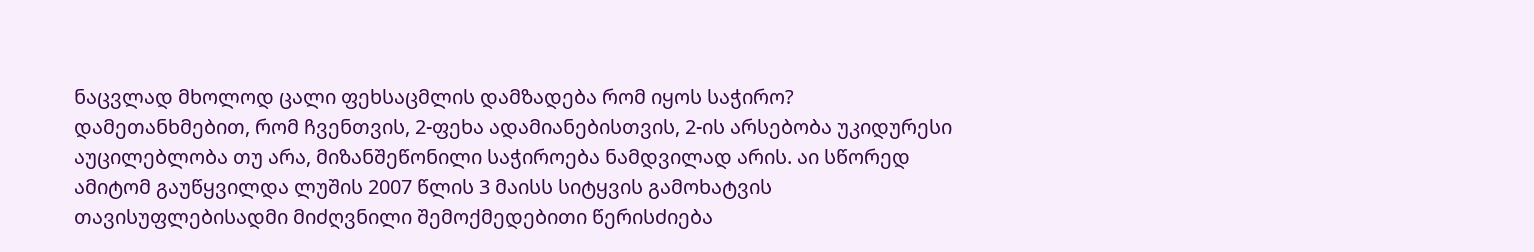ნაცვლად მხოლოდ ცალი ფეხსაცმლის დამზადება რომ იყოს საჭირო? დამეთანხმებით, რომ ჩვენთვის, 2-ფეხა ადამიანებისთვის, 2-ის არსებობა უკიდურესი აუცილებლობა თუ არა, მიზანშეწონილი საჭიროება ნამდვილად არის. აი სწორედ ამიტომ გაუწყვილდა ლუშის 2007 წლის 3 მაისს სიტყვის გამოხატვის თავისუფლებისადმი მიძღვნილი შემოქმედებითი წერისძიება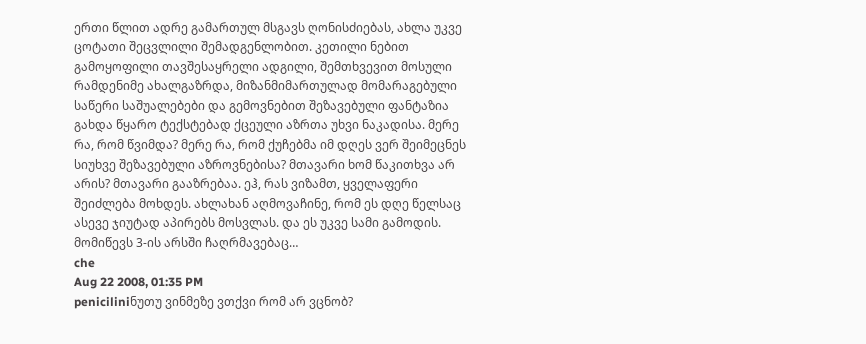ერთი წლით ადრე გამართულ მსგავს ღონისძიებას, ახლა უკვე ცოტათი შეცვლილი შემადგენლობით. კეთილი ნებით გამოყოფილი თავშესაყრელი ადგილი, შემთხვევით მოსული რამდენიმე ახალგაზრდა, მიზანმიმართულად მომარაგებული საწერი საშუალებები და გემოვნებით შეზავებული ფანტაზია გახდა წყარო ტექსტებად ქცეული აზრთა უხვი ნაკადისა. მერე რა, რომ წვიმდა? მერე რა, რომ ქუჩებმა იმ დღეს ვერ შეიმეცნეს სიუხვე შეზავებული აზროვნებისა? მთავარი ხომ წაკითხვა არ არის? მთავარი გააზრებაა. ეჰ, რას ვიზამთ, ყველაფერი შეიძლება მოხდეს. ახლახან აღმოვაჩინე, რომ ეს დღე წელსაც ასევე ჯიუტად აპირებს მოსვლას. და ეს უკვე სამი გამოდის. მომიწევს 3-ის არსში ჩაღრმავებაც…
che
Aug 22 2008, 01:35 PM
peniciliniნუთუ ვინმეზე ვთქვი რომ არ ვცნობ?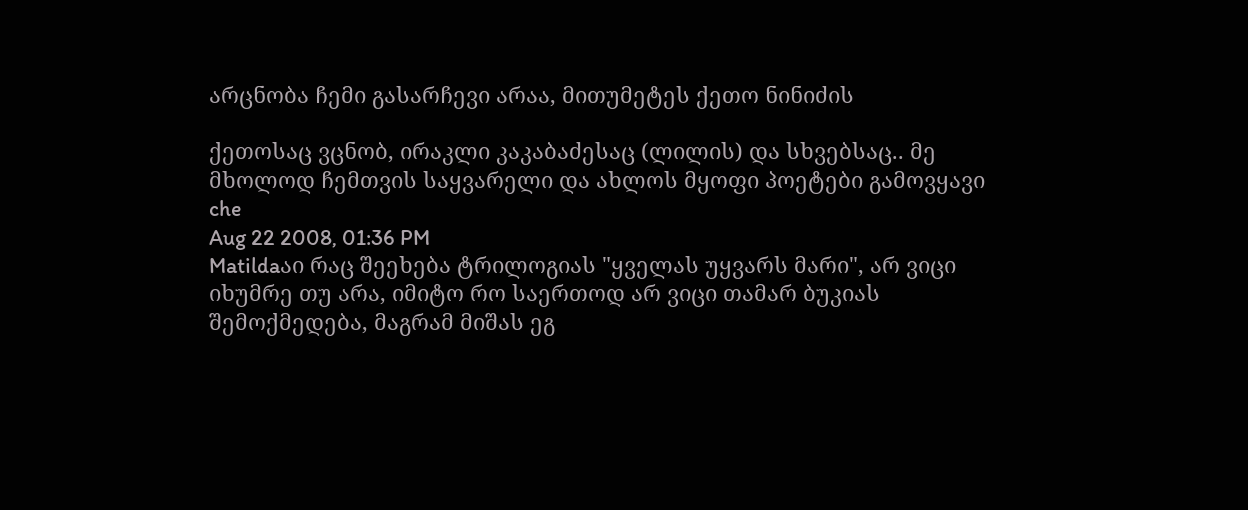არცნობა ჩემი გასარჩევი არაა, მითუმეტეს ქეთო ნინიძის

ქეთოსაც ვცნობ, ირაკლი კაკაბაძესაც (ლილის) და სხვებსაც.. მე მხოლოდ ჩემთვის საყვარელი და ახლოს მყოფი პოეტები გამოვყავი
che
Aug 22 2008, 01:36 PM
Matildaაი რაც შეეხება ტრილოგიას "ყველას უყვარს მარი", არ ვიცი იხუმრე თუ არა, იმიტო რო საერთოდ არ ვიცი თამარ ბუკიას შემოქმედება, მაგრამ მიშას ეგ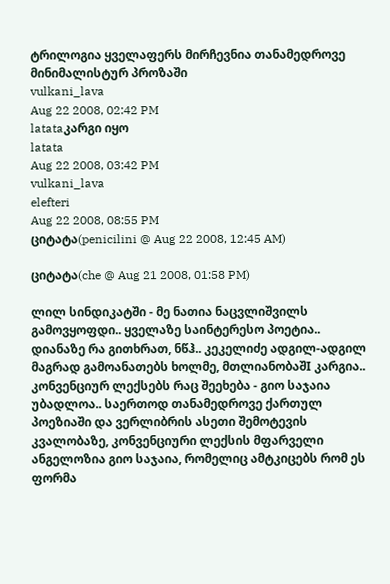ტრილოგია ყველაფერს მირჩევნია თანამედროვე მინიმალისტურ პროზაში
vulkani_lava
Aug 22 2008, 02:42 PM
latataკარგი იყო
latata
Aug 22 2008, 03:42 PM
vulkani_lava
elefteri
Aug 22 2008, 08:55 PM
ციტატა(penicilini @ Aug 22 2008, 12:45 AM)

ციტატა(che @ Aug 21 2008, 01:58 PM)

ლილ სინდიკატში - მე ნათია ნაცვლიშვილს გამოვყოფდი.. ყველაზე საინტერესო პოეტია.. დიანაზე რა გითხრათ, ნწჰ.. კეკელიძე ადგილ-ადგილ მაგრად გამოანათებს ხოლმე, მთლიანობაშI კარგია..
კონვენციურ ლექსებს რაც შეეხება - გიო საჯაია უბადლოა.. საერთოდ თანამედროვე ქართულ პოეზიაში და ვერლიბრის ასეთი შემოტევის კვალობაზე, კონვენციური ლექსის მფარველი ანგელოზია გიო საჯაია, რომელიც ამტკიცებს რომ ეს ფორმა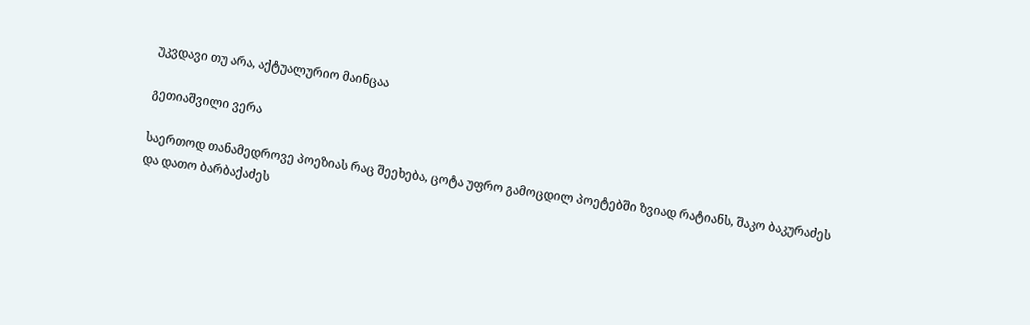უკვდავი თუ არა, აქტუალურიო მაინცაა

გეთიაშვილი ვერა

საერთოდ თანამედროვე პოეზიას რაც შეეხება, ცოტა უფრო გამოცდილ პოეტებში ზვიად რატიანს, შაკო ბაკურაძეს და დათო ბარბაქაძეს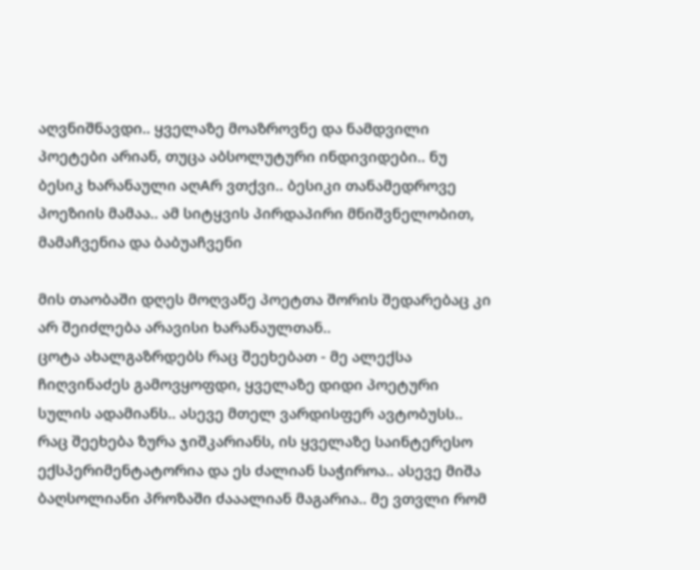აღვნიშნავდი.. ყველაზე მოაზროვნე და ნამდვილი პოეტები არიან, თუცა აბსოლუტური ინდივიდები.. ნუ ბესიკ ხარანაული აღAრ ვთქვი.. ბესიკი თანამედროვე პოეზიის მამაა.. ამ სიტყვის პირდაპირი მნიშვნელობით, მამაჩვენია და ბაბუაჩვენი

მის თაობაში დღეს მოღვაწე პოეტთა შორის შედარებაც კი არ შეიძლება არავისი ხარანაულთან..
ცოტა ახალგაზრდებს რაც შეეხებათ - მე ალექსა ჩიღვინაძეს გამოვყოფდი, ყველაზე დიდი პოეტური სულის ადამიანს.. ასევე მთელ ვარდისფერ ავტობუსს.. რაც შეეხება ზურა ჯიშკარიანს, ის ყველაზე საინტერესო ექსპერიმენტატორია და ეს ძალიან საჭიროა.. ასევე მიშა ბაღსოლიანი პროზაში ძააალიან მაგარია.. მე ვთვლი რომ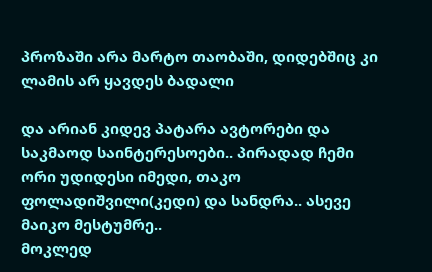პროზაში არა მარტო თაობაში, დიდებშიც კი ლამის არ ყავდეს ბადალი

და არიან კიდევ პატარა ავტორები და საკმაოდ საინტერესოები.. პირადად ჩემი ორი უდიდესი იმედი, თაკო ფოლადიშვილი(კედი) და სანდრა.. ასევე მაიკო მესტუმრე..
მოკლედ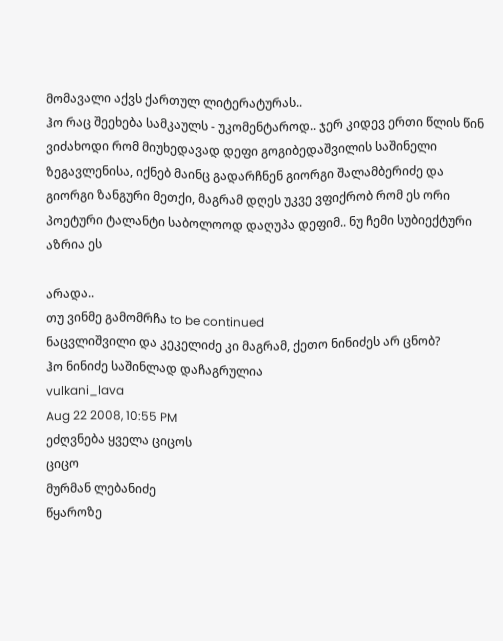მომავალი აქვს ქართულ ლიტერატურას..
ჰო რაც შეეხება სამკაულს - უკომენტაროდ.. ჯერ კიდევ ერთი წლის წინ ვიძახოდი რომ მიუხედავად დეფი გოგიბედაშვილის საშინელი ზეგავლენისა, იქნებ მაინც გადარჩნენ გიორგი შალამბერიძე და გიორგი ზანგური მეთქი, მაგრამ დღეს უკვე ვფიქრობ რომ ეს ორი პოეტური ტალანტი საბოლოოდ დაღუპა დეფიმ.. ნუ ჩემი სუბიექტური აზრია ეს

არადა..
თუ ვინმე გამომრჩა to be continued
ნაცვლიშვილი და კეკელიძე კი მაგრამ, ქეთო ნინიძეს არ ცნობ?
ჰო ნინიძე საშინლად დაჩაგრულია
vulkani_lava
Aug 22 2008, 10:55 PM
ეძღვნება ყველა ციცოს
ციცო
მურმან ლებანიძე
წყაროზე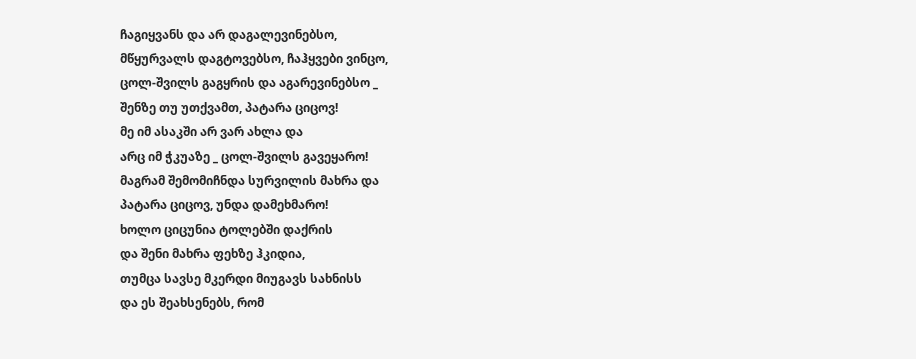ჩაგიყვანს და არ დაგალევინებსო,
მწყურვალს დაგტოვებსო, ჩაჰყვები ვინცო,
ცოლ-შვილს გაგყრის და აგარევინებსო _
შენზე თუ უთქვამთ, პატარა ციცოვ!
მე იმ ასაკში არ ვარ ახლა და
არც იმ ჭკუაზე _ ცოლ-შვილს გავეყარო!
მაგრამ შემომიჩნდა სურვილის მახრა და
პატარა ციცოვ, უნდა დამეხმარო!
ხოლო ციცუნია ტოლებში დაქრის
და შენი მახრა ფეხზე ჰკიდია,
თუმცა სავსე მკერდი მიუგავს სახნისს
და ეს შეახსენებს, რომ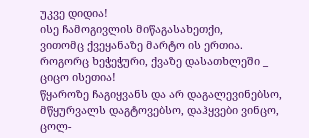უკვე დიდია!
ისე ჩამოგივლის მიწაგასახეთქი,
ვითომც ქვეყანაზე მარტო ის ერთია.
როგორც ხეჭეჭური, ქვაზე დასათხლეში _
ციცო ისეთია!
წყაროზე ჩაგიყვანს და არ დაგალევინებსო,
მწყურვალს დაგტოვებსო, დაჰყვები ვინცო,
ცოლ-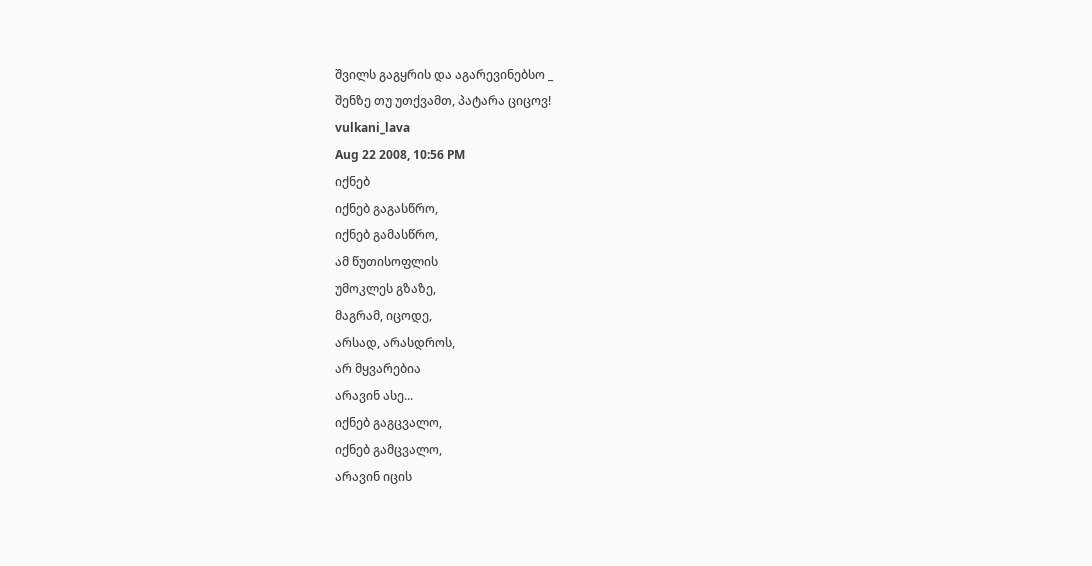შვილს გაგყრის და აგარევინებსო _
შენზე თუ უთქვამთ, პატარა ციცოვ!
vulkani_lava
Aug 22 2008, 10:56 PM
იქნებ
იქნებ გაგასწრო,
იქნებ გამასწრო,
ამ წუთისოფლის
უმოკლეს გზაზე,
მაგრამ, იცოდე,
არსად, არასდროს,
არ მყვარებია
არავინ ასე...
იქნებ გაგცვალო,
იქნებ გამცვალო,
არავინ იცის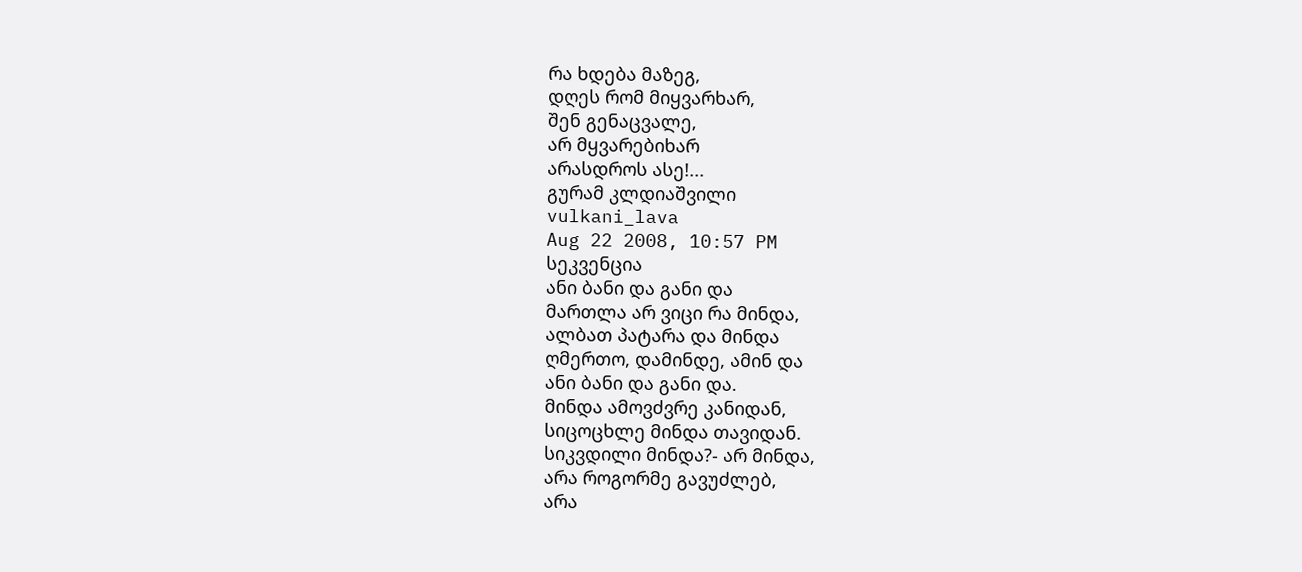რა ხდება მაზეგ,
დღეს რომ მიყვარხარ,
შენ გენაცვალე,
არ მყვარებიხარ
არასდროს ასე!...
გურამ კლდიაშვილი
vulkani_lava
Aug 22 2008, 10:57 PM
სეკვენცია
ანი ბანი და განი და
მართლა არ ვიცი რა მინდა,
ალბათ პატარა და მინდა
ღმერთო, დამინდე, ამინ და
ანი ბანი და განი და.
მინდა ამოვძვრე კანიდან,
სიცოცხლე მინდა თავიდან.
სიკვდილი მინდა?- არ მინდა,
არა როგორმე გავუძლებ,
არა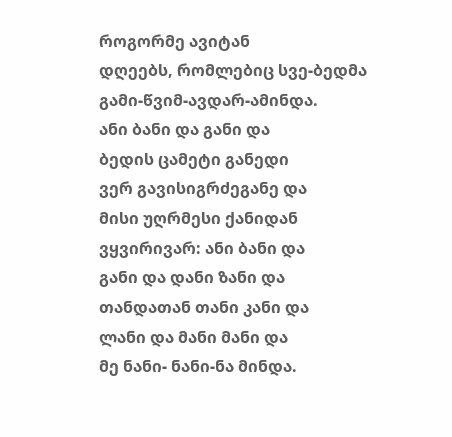როგორმე ავიტან
დღეებს, რომლებიც სვე-ბედმა
გამი-წვიმ-ავდარ-ამინდა.
ანი ბანი და განი და
ბედის ცამეტი განედი
ვერ გავისიგრძეგანე და
მისი უღრმესი ქანიდან
ვყვირივარ: ანი ბანი და
განი და დანი ზანი და
თანდათან თანი კანი და
ლანი და მანი მანი და
მე ნანი- ნანი-ნა მინდა.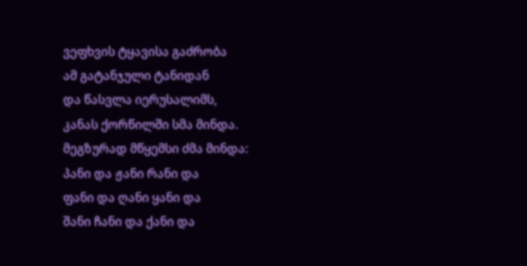ვეფხვის ტყავისა გაძრობა
ამ გატანჯული ტანიდან
და წასვლა იერუსალიმს,
კანას ქორწილში სმა მინდა.
მეგზურად მწყემსი ძმა მინდა:
პანი და ჟანი რანი და
ფანი და ღანი ყანი და
შანი ჩანი და ქანი და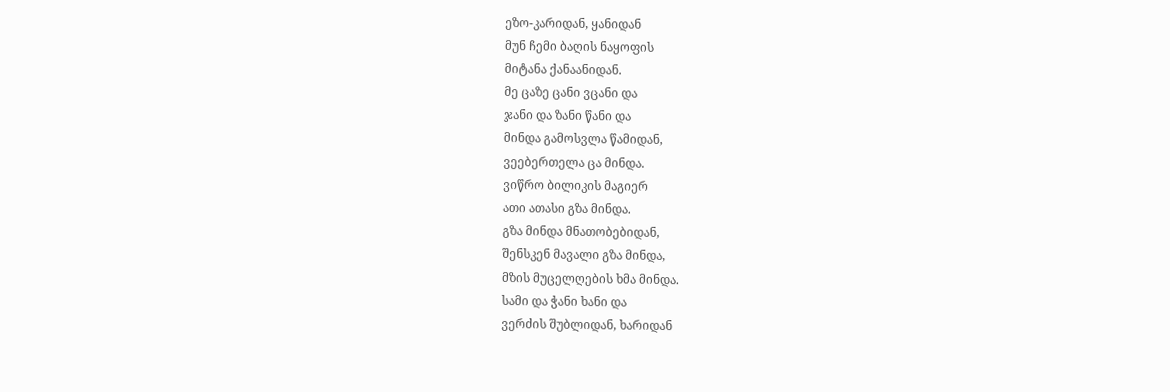ეზო-კარიდან, ყანიდან
მუნ ჩემი ბაღის ნაყოფის
მიტანა ქანაანიდან.
მე ცაზე ცანი ვცანი და
ჯანი და ზანი წანი და
მინდა გამოსვლა წამიდან,
ვეებერთელა ცა მინდა.
ვიწრო ბილიკის მაგიერ
ათი ათასი გზა მინდა.
გზა მინდა მნათობებიდან,
შენსკენ მავალი გზა მინდა,
მზის მუცელღების ხმა მინდა.
სამი და ჭანი ხანი და
ვერძის შუბლიდან, ხარიდან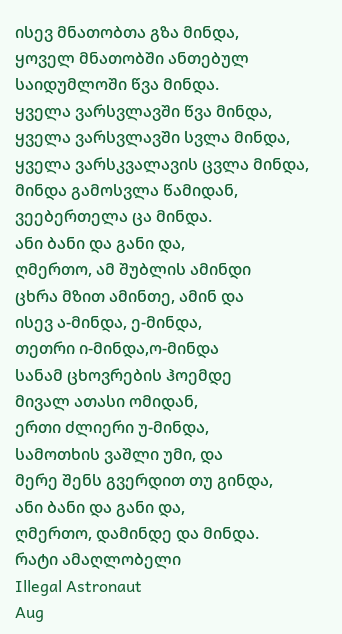ისევ მნათობთა გზა მინდა,
ყოველ მნათობში ანთებულ
საიდუმლოში წვა მინდა.
ყველა ვარსვლავში წვა მინდა,
ყველა ვარსვლავში სვლა მინდა,
ყველა ვარსკვალავის ცვლა მინდა,
მინდა გამოსვლა წამიდან,
ვეებერთელა ცა მინდა.
ანი ბანი და განი და,
ღმერთო, ამ შუბლის ამინდი
ცხრა მზით ამინთე, ამინ და
ისევ ა-მინდა, ე-მინდა,
თეთრი ი-მინდა,ო-მინდა
სანამ ცხოვრების ჰოემდე
მივალ ათასი ომიდან,
ერთი ძლიერი უ-მინდა,
სამოთხის ვაშლი უმი, და
მერე შენს გვერდით თუ გინდა,
ანი ბანი და განი და,
ღმერთო, დამინდე და მინდა.
რატი ამაღლობელი
Illegal Astronaut
Aug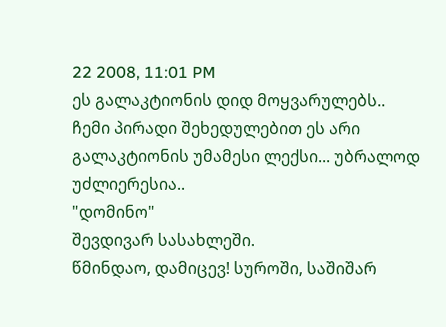22 2008, 11:01 PM
ეს გალაკტიონის დიდ მოყვარულებს..
ჩემი პირადი შეხედულებით ეს არი გალაკტიონის უმამესი ლექსი... უბრალოდ უძლიერესია..
"დომინო"
შევდივარ სასახლეში.
წმინდაო, დამიცევ! სუროში, საშიშარ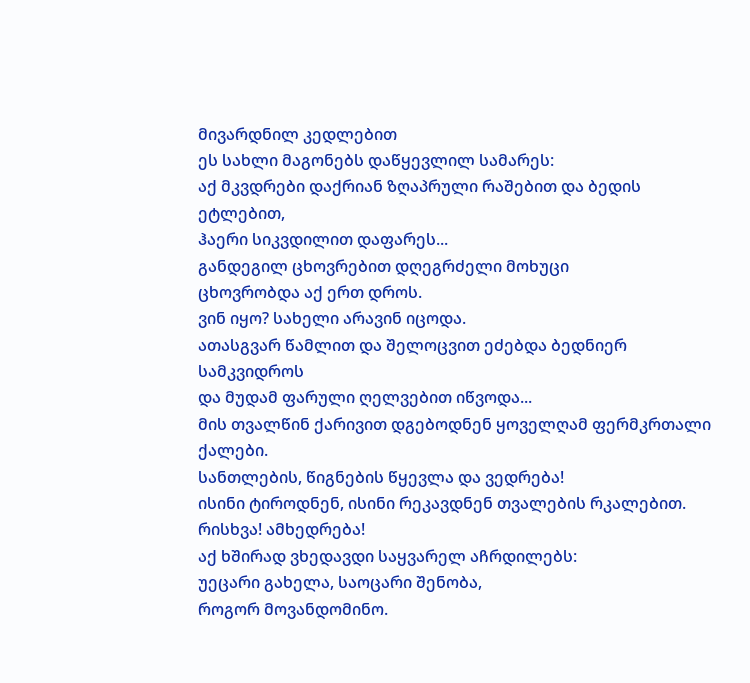მივარდნილ კედლებით
ეს სახლი მაგონებს დაწყევლილ სამარეს:
აქ მკვდრები დაქრიან ზღაპრული რაშებით და ბედის
ეტლებით,
ჰაერი სიკვდილით დაფარეს...
განდეგილ ცხოვრებით დღეგრძელი მოხუცი
ცხოვრობდა აქ ერთ დროს.
ვინ იყო? სახელი არავინ იცოდა.
ათასგვარ წამლით და შელოცვით ეძებდა ბედნიერ სამკვიდროს
და მუდამ ფარული ღელვებით იწვოდა...
მის თვალწინ ქარივით დგებოდნენ ყოველღამ ფერმკრთალი
ქალები.
სანთლების, წიგნების წყევლა და ვედრება!
ისინი ტიროდნენ, ისინი რეკავდნენ თვალების რკალებით.
რისხვა! ამხედრება!
აქ ხშირად ვხედავდი საყვარელ აჩრდილებს:
უეცარი გახელა, საოცარი შენობა,
როგორ მოვანდომინო.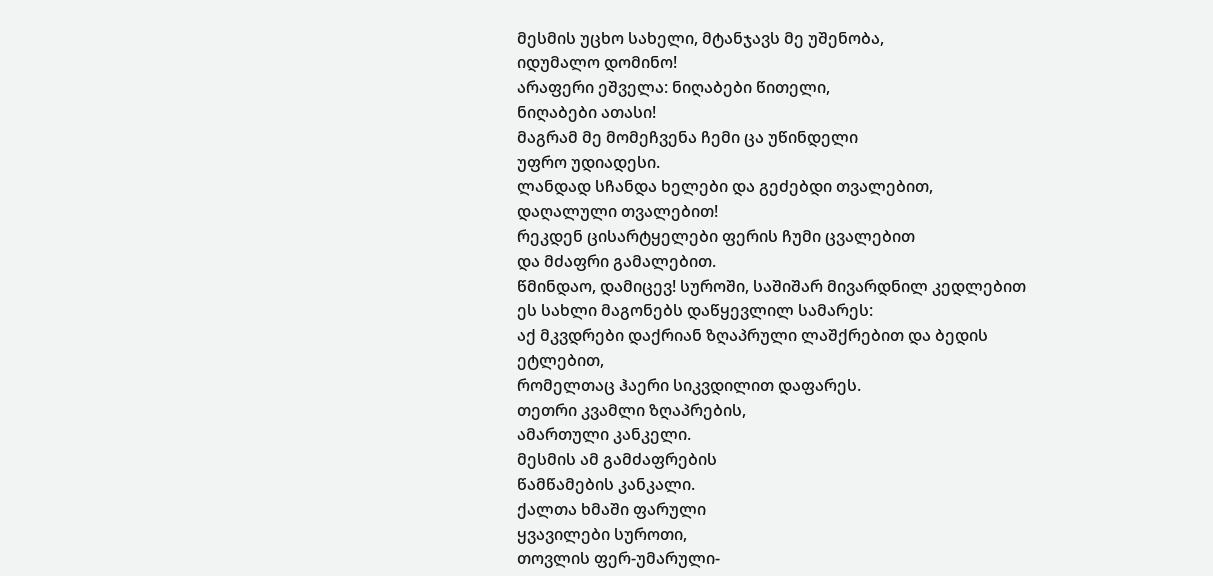მესმის უცხო სახელი, მტანჯავს მე უშენობა,
იდუმალო დომინო!
არაფერი ეშველა: ნიღაბები წითელი,
ნიღაბები ათასი!
მაგრამ მე მომეჩვენა ჩემი ცა უწინდელი
უფრო უდიადესი.
ლანდად სჩანდა ხელები და გეძებდი თვალებით,
დაღალული თვალებით!
რეკდენ ცისარტყელები ფერის ჩუმი ცვალებით
და მძაფრი გამალებით.
წმინდაო, დამიცევ! სუროში, საშიშარ მივარდნილ კედლებით
ეს სახლი მაგონებს დაწყევლილ სამარეს:
აქ მკვდრები დაქრიან ზღაპრული ლაშქრებით და ბედის
ეტლებით,
რომელთაც ჰაერი სიკვდილით დაფარეს.
თეთრი კვამლი ზღაპრების,
ამართული კანკელი.
მესმის ამ გამძაფრების
წამწამების კანკალი.
ქალთა ხმაში ფარული
ყვავილები სუროთი,
თოვლის ფერ-უმარული-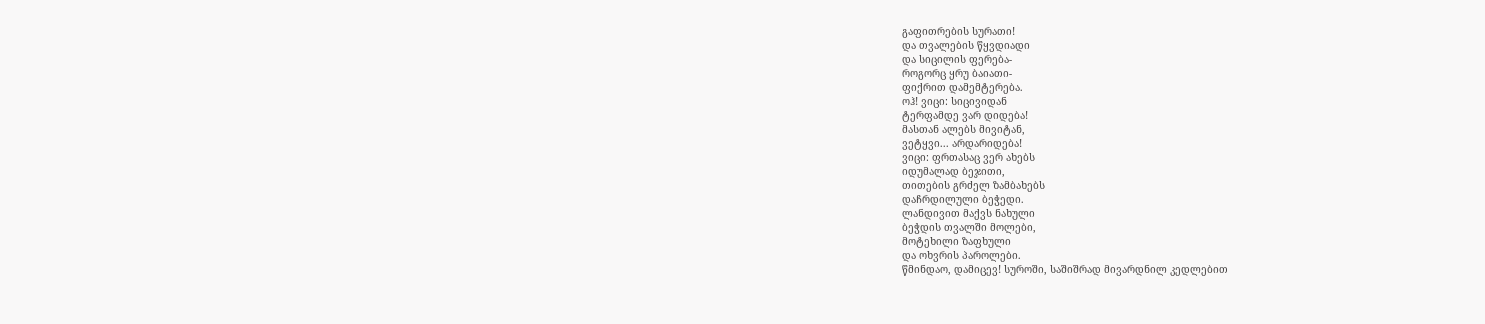გაფითრების სურათი!
და თვალების წყვდიადი
და სიცილის ფერება-
როგორც ყრუ ბაიათი-
ფიქრით დამემტერება.
ოჰ! ვიცი: სიცივიდან
ტერფამდე ვარ დიდება!
მასთან ალებს მივიტან,
ვეტყვი... არდარიდება!
ვიცი: ფრთასაც ვერ ახებს
იდუმალად ბეჯითი,
თითების გრძელ ზამბახებს
დაჩრდილული ბეჭედი.
ლანდივით მაქვს ნახული
ბეჭდის თვალში მოლები,
მოტეხილი ზაფხული
და ოხვრის პაროლები.
წმინდაო, დამიცევ! სუროში, საშიშრად მივარდნილ კედლებით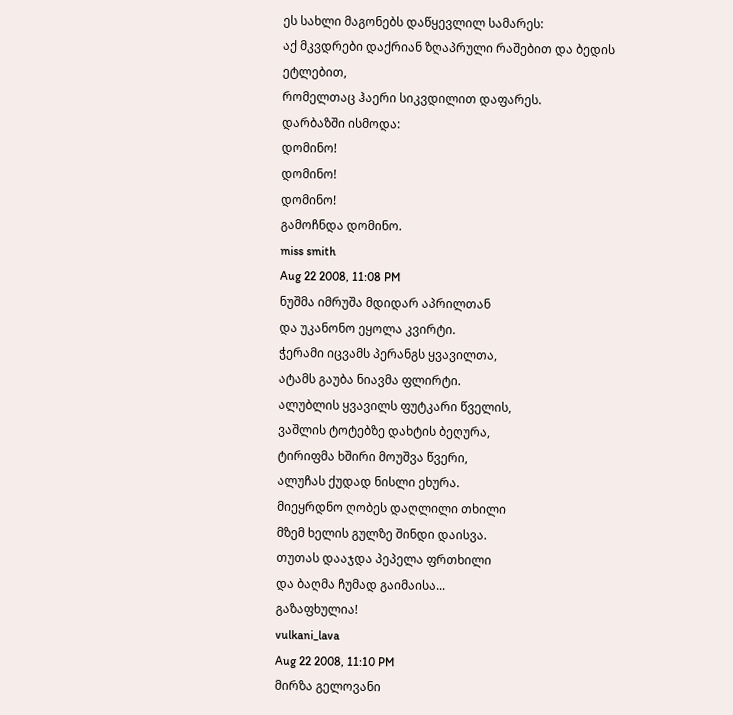ეს სახლი მაგონებს დაწყევლილ სამარეს:
აქ მკვდრები დაქრიან ზღაპრული რაშებით და ბედის
ეტლებით,
რომელთაც ჰაერი სიკვდილით დაფარეს.
დარბაზში ისმოდა:
დომინო!
დომინო!
დომინო!
გამოჩნდა დომინო.
miss smith
Aug 22 2008, 11:08 PM
ნუშმა იმრუშა მდიდარ აპრილთან
და უკანონო ეყოლა კვირტი.
ჭერამი იცვამს პერანგს ყვავილთა,
ატამს გაუბა ნიავმა ფლირტი.
ალუბლის ყვავილს ფუტკარი წველის,
ვაშლის ტოტებზე დახტის ბეღურა,
ტირიფმა ხშირი მოუშვა წვერი,
ალუჩას ქუდად ნისლი ეხურა.
მიეყრდნო ღობეს დაღლილი თხილი
მზემ ხელის გულზე შინდი დაისვა.
თუთას დააჯდა პეპელა ფრთხილი
და ბაღმა ჩუმად გაიმაისა...
გაზაფხულია!
vulkani_lava
Aug 22 2008, 11:10 PM
მირზა გელოვანი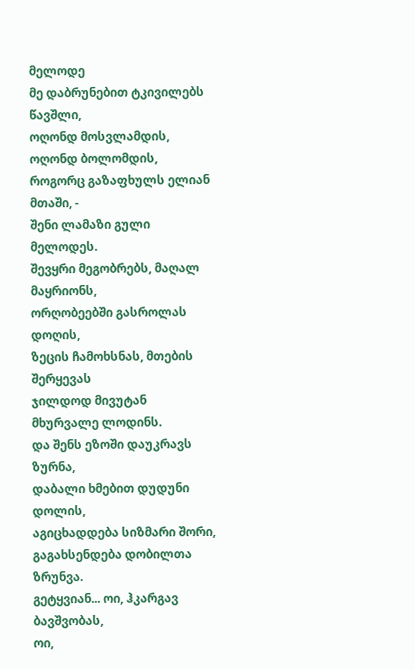მელოდე
მე დაბრუნებით ტკივილებს წავშლი,
ოღონდ მოსვლამდის, ოღონდ ბოლომდის,
როგორც გაზაფხულს ელიან მთაში, -
შენი ლამაზი გული მელოდეს.
შევყრი მეგობრებს, მაღალ მაყრიონს,
ორღობეებში გასროლას დოღის,
ზეცის ჩამოხსნას, მთების შერყევას
ჯილდოდ მივუტან მხურვალე ლოდინს.
და შენს ეზოში დაუკრავს ზურნა,
დაბალი ხმებით დუდუნი დოლის,
აგიცხადდება სიზმარი შორი,
გაგახსენდება დობილთა ზრუნვა.
გეტყვიან... ოი, ჰკარგავ ბავშვობას,
ოი,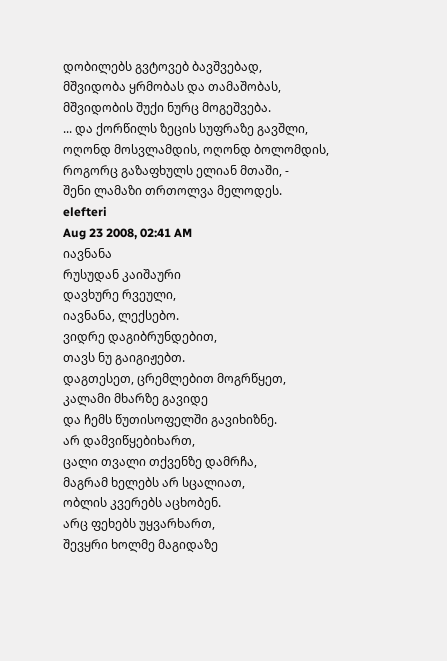დობილებს გვტოვებ ბავშვებად,
მშვიდობა ყრმობას და თამაშობას,
მშვიდობის შუქი ნურც მოგეშვება.
... და ქორწილს ზეცის სუფრაზე გავშლი,
ოღონდ მოსვლამდის, ოღონდ ბოლომდის,
როგორც გაზაფხულს ელიან მთაში, -
შენი ლამაზი თრთოლვა მელოდეს.
elefteri
Aug 23 2008, 02:41 AM
იავნანა
რუსუდან კაიშაური
დავხურე რვეული,
იავნანა, ლექსებო.
ვიდრე დაგიბრუნდებით,
თავს ნუ გაიგიჟებთ.
დაგთესეთ, ცრემლებით მოგრწყეთ,
კალამი მხარზე გავიდე
და ჩემს წუთისოფელში გავიხიზნე.
არ დამვიწყებიხართ,
ცალი თვალი თქვენზე დამრჩა,
მაგრამ ხელებს არ სცალიათ,
ობლის კვერებს აცხობენ.
არც ფეხებს უყვარხართ,
შევყრი ხოლმე მაგიდაზე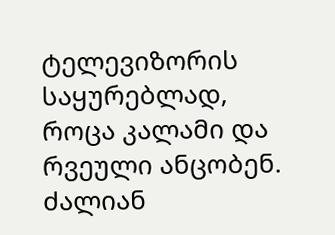ტელევიზორის საყურებლად,
როცა კალამი და რვეული ანცობენ.
ძალიან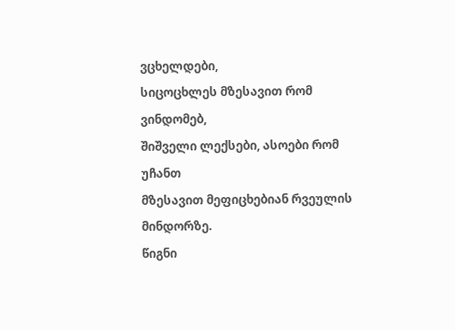ვცხელდები,
სიცოცხლეს მზესავით რომ ვინდომებ,
შიშველი ლექსები, ასოები რომ უჩანთ
მზესავით მეფიცხებიან რვეულის მინდორზე.
წიგნი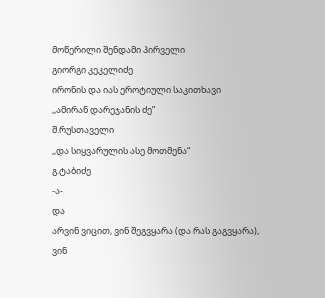მოწერილი შენდამი პირველი
გიორგი კეკელიძე
ირონის და იას ეროტიული საკითხავი
,,ამირან დარეჯანის ძე”
შ.რუსთაველი
,,და სიყვარულის ასე მოთმენა“
გ.ტაბიძე
-ა-
და
არვინ ვიცით, ვინ შეგვყარა (და რას გაგვყარა),
ვინ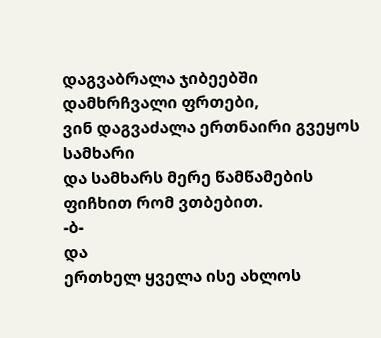დაგვაბრალა ჯიბეებში დამხრჩვალი ფრთები,
ვინ დაგვაძალა ერთნაირი გვეყოს სამხარი
და სამხარს მერე წამწამების ფიჩხით რომ ვთბებით.
-ბ-
და
ერთხელ ყველა ისე ახლოს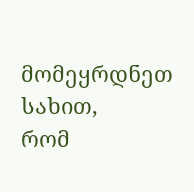მომეყრდნეთ სახით,
რომ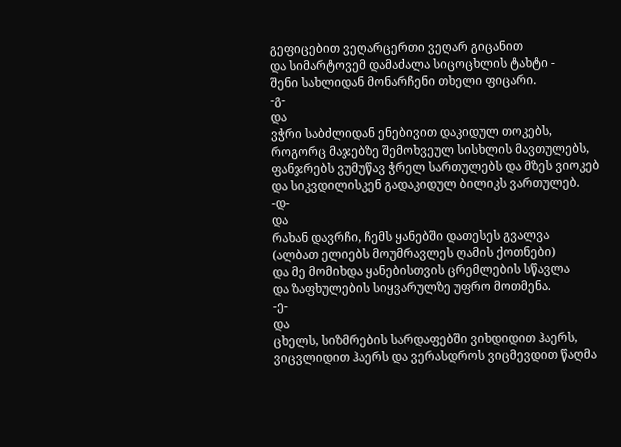გეფიცებით ვეღარცერთი ვეღარ გიცანით
და სიმარტოვემ დამაძალა სიცოცხლის ტახტი -
შენი სახლიდან მონარჩენი თხელი ფიცარი.
-გ-
და
ვჭრი საბძლიდან ენებივით დაკიდულ თოკებს,
როგორც მაჯებზე შემოხვეულ სისხლის მავთულებს,
ფანჯრებს ვუმუწავ ჭრელ სართულებს და მზეს ვიოკებ
და სიკვდილისკენ გადაკიდულ ბილიკს ვართულებ.
-დ-
და
რახან დავრჩი, ჩემს ყანებში დათესეს გვალვა
(ალბათ ელიებს მოუმრავლეს ღამის ქოთნები)
და მე მომიხდა ყანებისთვის ცრემლების სწავლა
და ზაფხულების სიყვარულზე უფრო მოთმენა.
-ე-
და
ცხელს, სიზმრების სარდაფებში ვიხდიდით ჰაერს,
ვიცვლიდით ჰაერს და ვერასდროს ვიცმევდით წაღმა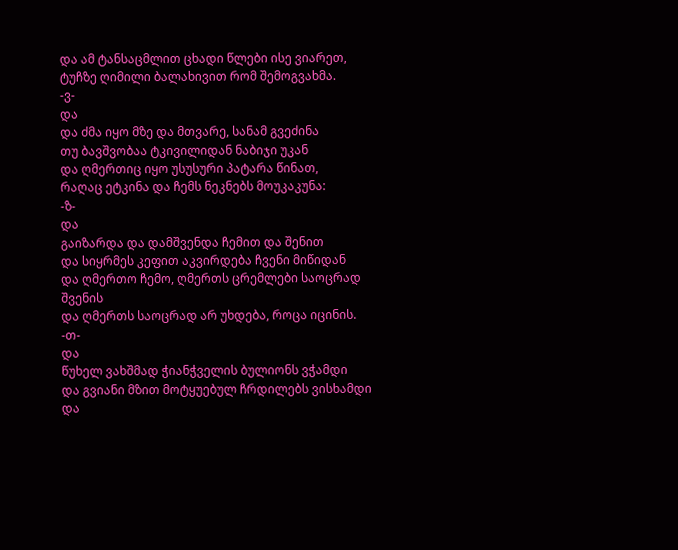და ამ ტანსაცმლით ცხადი წლები ისე ვიარეთ,
ტუჩზე ღიმილი ბალახივით რომ შემოგვახმა.
-ვ-
და
და ძმა იყო მზე და მთვარე, სანამ გვეძინა
თუ ბავშვობაა ტკივილიდან ნაბიჯი უკან
და ღმერთიც იყო უსუსური პატარა წინათ,
რაღაც ეტკინა და ჩემს ნეკნებს მოუკაკუნა:
-ზ-
და
გაიზარდა და დამშვენდა ჩემით და შენით
და სიყრმეს კეფით აკვირდება ჩვენი მიწიდან
და ღმერთო ჩემო, ღმერთს ცრემლები საოცრად შვენის
და ღმერთს საოცრად არ უხდება, როცა იცინის.
-თ-
და
წუხელ ვახშმად ჭიანჭველის ბულიონს ვჭამდი
და გვიანი მზით მოტყუებულ ჩრდილებს ვისხამდი
და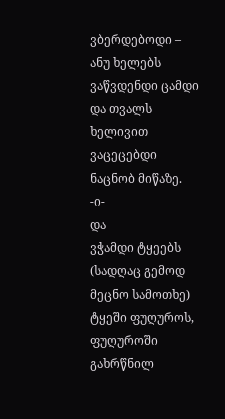ვბერდებოდი – ანუ ხელებს ვაწვდენდი ცამდი
და თვალს ხელივით ვაცეცებდი ნაცნობ მიწაზე.
-ი-
და
ვჭამდი ტყეებს (სადღაც გემოდ მეცნო სამოთხე)
ტყეში ფუღუროს, ფუღუროში გახრწნილ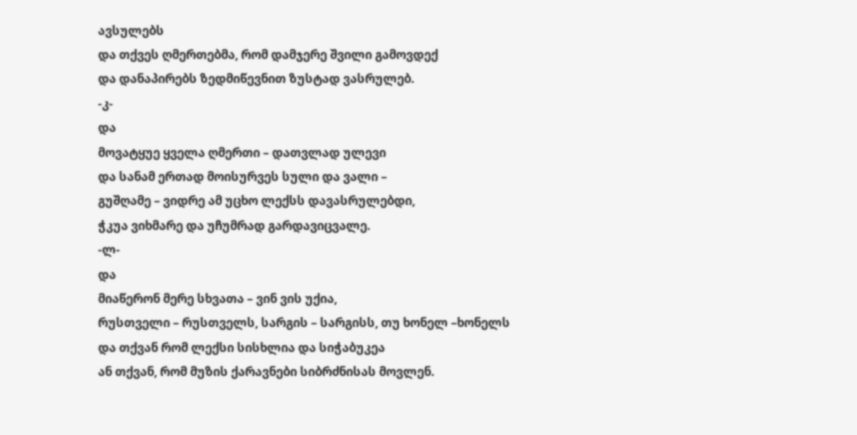ავსულებს
და თქვეს ღმერთებმა, რომ დამჯერე შვილი გამოვდექ
და დანაპირებს ზედმიწევნით ზუსტად ვასრულებ.
-კ-
და
მოვატყუე ყველა ღმერთი – დათვლად ულევი
და სანამ ერთად მოისურვეს სული და ვალი –
გუშღამე – ვიდრე ამ უცხო ლექსს დავასრულებდი,
ჭკუა ვიხმარე და უჩუმრად გარდავიცვალე.
-ლ-
და
მიაწერონ მერე სხვათა – ვინ ვის უქია,
რუსთველი – რუსთველს, სარგის – სარგისს, თუ ხონელ –ხონელს
და თქვან რომ ლექსი სისხლია და სიჭაბუკეა
ან თქვან, რომ მუზის ქარავნები სიბრძნისას მოვლენ.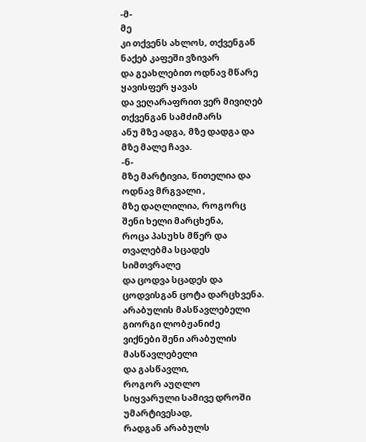-მ-
მე
კი თქვენს ახლოს, თქვენგან ნაქებ კაფეში ვზივარ
და გეახლებით ოდნავ მწარე ყავისფერ ყავას
და ვეღარაფრით ვერ მივიღებ თქვენგან სამძიმარს
ანუ მზე ადგა, მზე დადგა და მზე მალე ჩავა.
-ნ-
მზე მარტივია, წითელია და ოდნავ მრგვალი ,
მზე დაღლილია, როგორც შენი ხელი მარცხენა,
როცა პასუხს მწერ და თვალებმა სცადეს სიმთვრალე
და ცოდვა სცადეს და ცოდვისგან ცოტა დარცხვენა.
არაბულის მასწავლებელი
გიორგი ლობჟანიძე
ვიქნები შენი არაბულის მასწავლებელი
და გასწავლი,
როგორ აუღლო
სიყვარული სამივე დროში
უმარტივესად,
რადგან არაბულს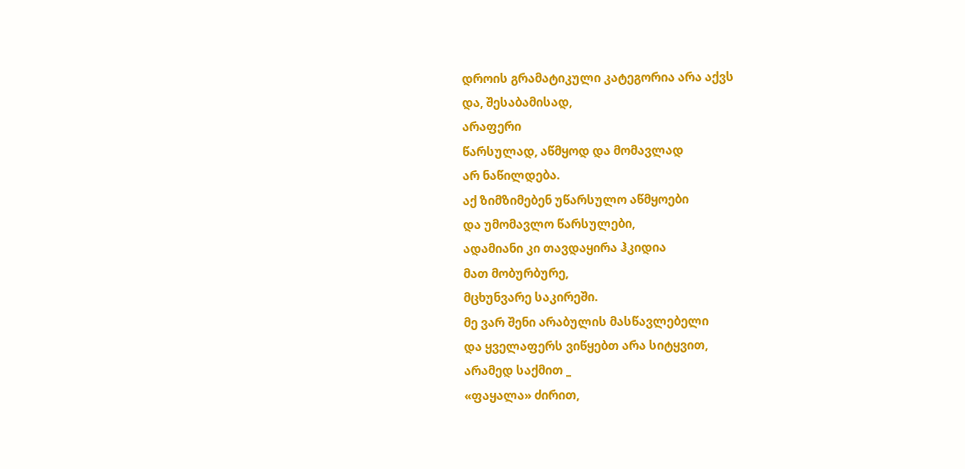დროის გრამატიკული კატეგორია არა აქვს
და, შესაბამისად,
არაფერი
წარსულად, აწმყოდ და მომავლად
არ ნაწილდება.
აქ ზიმზიმებენ უწარსულო აწმყოები
და უმომავლო წარსულები,
ადამიანი კი თავდაყირა ჰკიდია
მათ მობურბურე,
მცხუნვარე საკირეში.
მე ვარ შენი არაბულის მასწავლებელი
და ყველაფერს ვიწყებთ არა სიტყვით,
არამედ საქმით _
«ფაყალა» ძირით,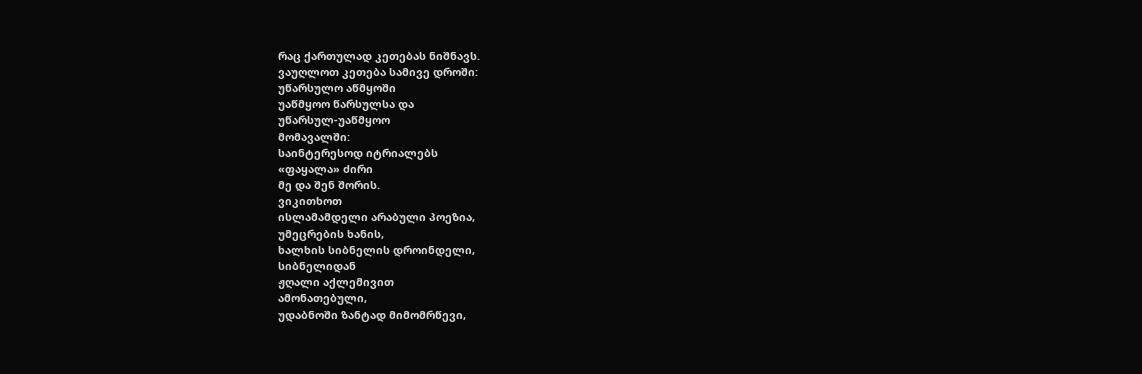რაც ქართულად კეთებას ნიშნავს.
ვაუღლოთ კეთება სამივე დროში:
უწარსულო აწმყოში
უაწმყოო წარსულსა და
უწარსულ-უაწმყოო
მომავალში:
საინტერესოდ იტრიალებს
«ფაყალა» ძირი
მე და შენ შორის.
ვიკითხოთ
ისლამამდელი არაბული პოეზია,
უმეცრების ხანის,
ხალხის სიბნელის დროინდელი,
სიბნელიდან
ჟღალი აქლემივით
ამონათებული,
უდაბნოში ზანტად მიმომრწევი,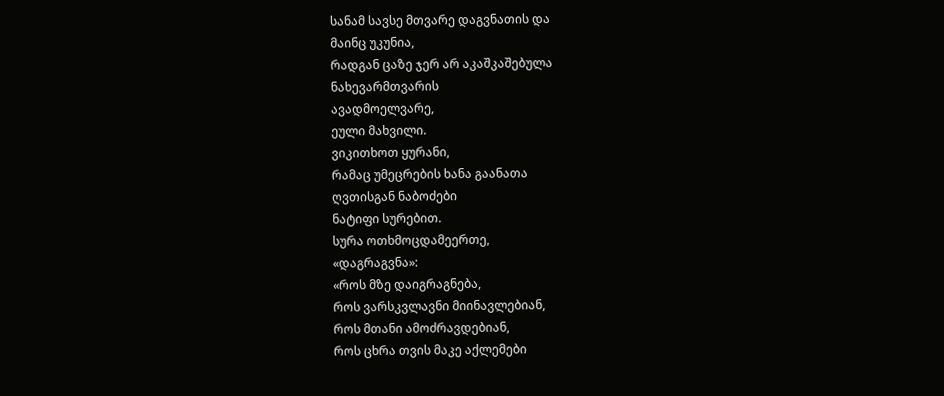სანამ სავსე მთვარე დაგვნათის და
მაინც უკუნია,
რადგან ცაზე ჯერ არ აკაშკაშებულა
ნახევარმთვარის
ავადმოელვარე,
ეული მახვილი.
ვიკითხოთ ყურანი,
რამაც უმეცრების ხანა გაანათა
ღვთისგან ნაბოძები
ნატიფი სურებით.
სურა ოთხმოცდამეერთე,
«დაგრაგვნა»:
«როს მზე დაიგრაგნება,
როს ვარსკვლავნი მიინავლებიან,
როს მთანი ამოძრავდებიან,
როს ცხრა თვის მაკე აქლემები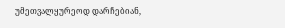უმეთვალყურეოდ დარჩებიან,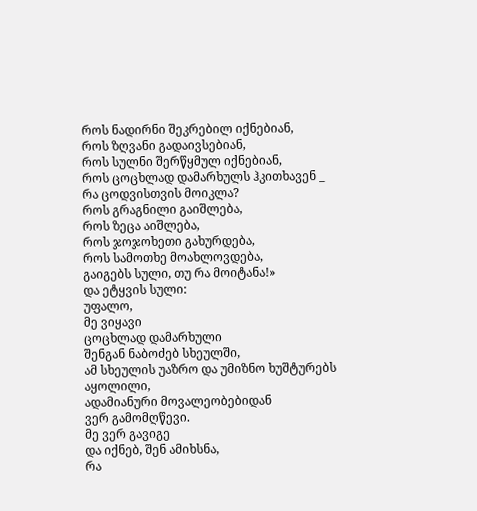როს ნადირნი შეკრებილ იქნებიან,
როს ზღვანი გადაივსებიან,
როს სულნი შერწყმულ იქნებიან,
როს ცოცხლად დამარხულს ჰკითხავენ _
რა ცოდვისთვის მოიკლა?
როს გრაგნილი გაიშლება,
როს ზეცა აიშლება,
როს ჯოჯოხეთი გახურდება,
როს სამოთხე მოახლოვდება,
გაიგებს სული, თუ რა მოიტანა!»
და ეტყვის სული:
უფალო,
მე ვიყავი
ცოცხლად დამარხული
შენგან ნაბოძებ სხეულში,
ამ სხეულის უაზრო და უმიზნო ხუშტურებს
აყოლილი,
ადამიანური მოვალეობებიდან
ვერ გამომღწევი.
მე ვერ გავიგე
და იქნებ, შენ ამიხსნა,
რა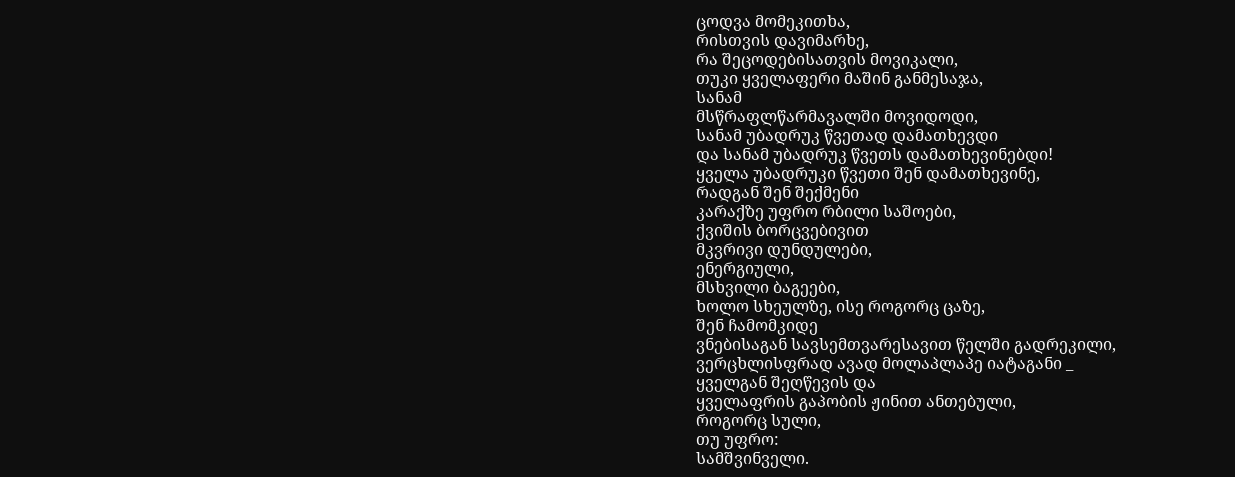ცოდვა მომეკითხა,
რისთვის დავიმარხე,
რა შეცოდებისათვის მოვიკალი,
თუკი ყველაფერი მაშინ განმესაჯა,
სანამ
მსწრაფლწარმავალში მოვიდოდი,
სანამ უბადრუკ წვეთად დამათხევდი
და სანამ უბადრუკ წვეთს დამათხევინებდი!
ყველა უბადრუკი წვეთი შენ დამათხევინე,
რადგან შენ შექმენი
კარაქზე უფრო რბილი საშოები,
ქვიშის ბორცვებივით
მკვრივი დუნდულები,
ენერგიული,
მსხვილი ბაგეები,
ხოლო სხეულზე, ისე როგორც ცაზე,
შენ ჩამომკიდე
ვნებისაგან სავსემთვარესავით წელში გადრეკილი,
ვერცხლისფრად ავად მოლაპლაპე იატაგანი _
ყველგან შეღწევის და
ყველაფრის გაპობის ჟინით ანთებული,
როგორც სული,
თუ უფრო:
სამშვინველი.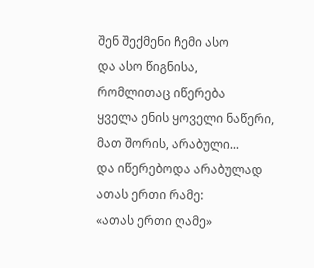შენ შექმენი ჩემი ასო
და ასო წიგნისა,
რომლითაც იწერება
ყველა ენის ყოველი ნაწერი,
მათ შორის, არაბული...
და იწერებოდა არაბულად
ათას ერთი რამე:
«ათას ერთი ღამე»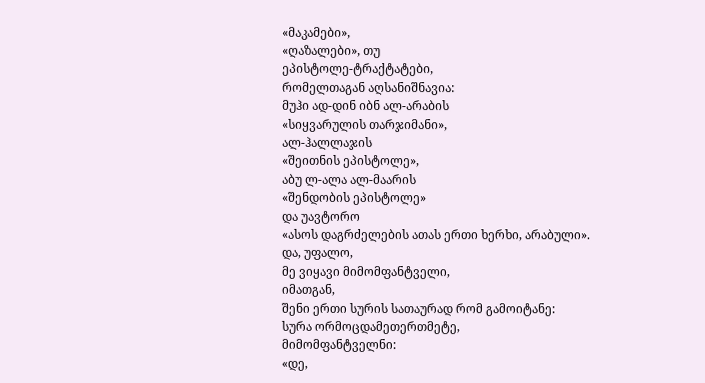«მაკამები»,
«ღაზალები», თუ
ეპისტოლე-ტრაქტატები,
რომელთაგან აღსანიშნავია:
მუჰი ად-დინ იბნ ალ-არაბის
«სიყვარულის თარჯიმანი»,
ალ-ჰალლაჯის
«შეითნის ეპისტოლე»,
აბუ ლ-ალა ალ-მაარის
«შენდობის ეპისტოლე»
და უავტორო
«ასოს დაგრძელების ათას ერთი ხერხი, არაბული».
და, უფალო,
მე ვიყავი მიმომფანტველი,
იმათგან,
შენი ერთი სურის სათაურად რომ გამოიტანე:
სურა ორმოცდამეთერთმეტე,
მიმომფანტველნი:
«დე,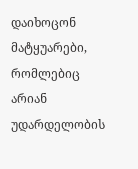დაიხოცონ მატყუარები,
რომლებიც არიან უდარდელობის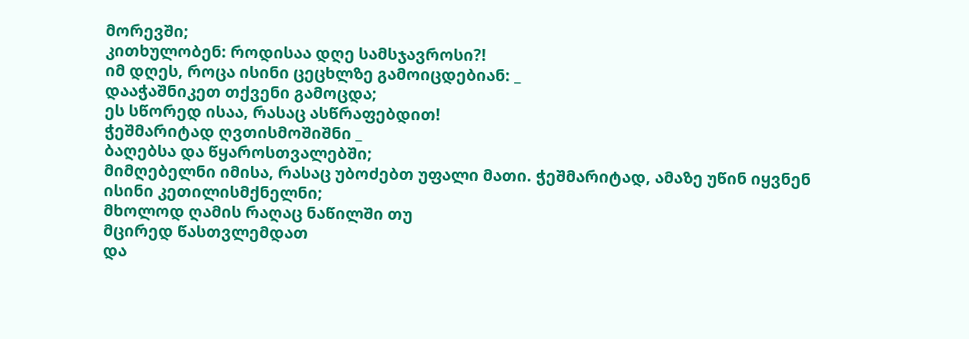მორევში;
კითხულობენ: როდისაა დღე სამსჯავროსი?!
იმ დღეს, როცა ისინი ცეცხლზე გამოიცდებიან: _
დააჭაშნიკეთ თქვენი გამოცდა;
ეს სწორედ ისაა, რასაც ასწრაფებდით!
ჭეშმარიტად ღვთისმოშიშნი _
ბაღებსა და წყაროსთვალებში;
მიმღებელნი იმისა, რასაც უბოძებთ უფალი მათი. ჭეშმარიტად, ამაზე უწინ იყვნენ
ისინი კეთილისმქნელნი;
მხოლოდ ღამის რაღაც ნაწილში თუ
მცირედ წასთვლემდათ
და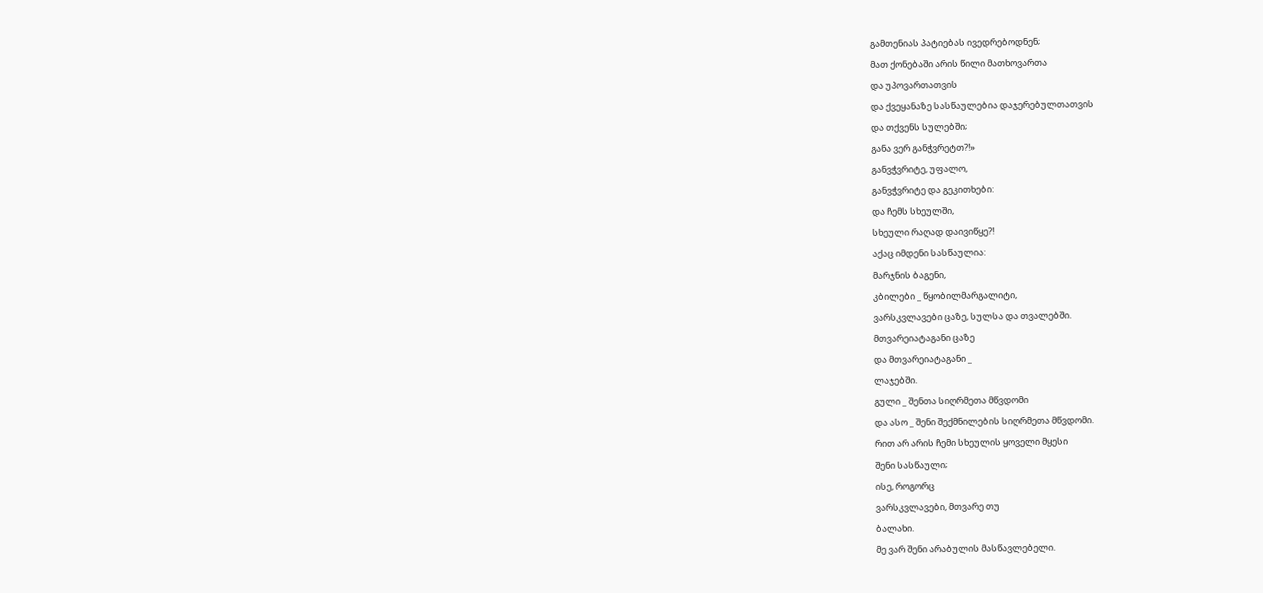გამთენიას პატიებას ივედრებოდნენ;
მათ ქონებაში არის წილი მათხოვართა
და უპოვართათვის
და ქვეყანაზე სასწაულებია დაჯერებულთათვის
და თქვენს სულებში;
განა ვერ განჭვრეტთ?!»
განვჭვრიტე, უფალო,
განვჭვრიტე და გეკითხები:
და ჩემს სხეულში,
სხეული რაღად დაივიწყე?!
აქაც იმდენი სასწაულია:
მარჯნის ბაგენი,
კბილები _ წყობილმარგალიტი,
ვარსკვლავები ცაზე, სულსა და თვალებში.
მთვარეიატაგანი ცაზე
და მთვარეიატაგანი _
ლაჯებში.
გული _ შენთა სიღრმეთა მწვდომი
და ასო _ შენი შექმნილების სიღრმეთა მწვდომი.
რით არ არის ჩემი სხეულის ყოველი მყესი
შენი სასწაული;
ისე, როგორც
ვარსკვლავები, მთვარე თუ
ბალახი.
მე ვარ შენი არაბულის მასწავლებელი.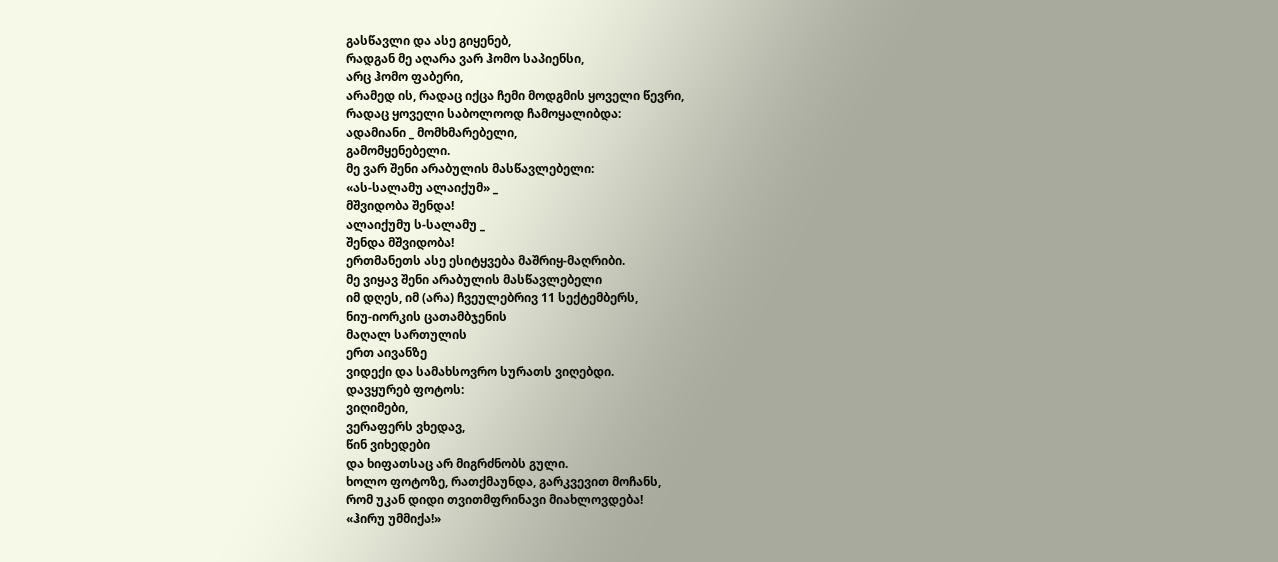გასწავლი და ასე გიყენებ,
რადგან მე აღარა ვარ ჰომო საპიენსი,
არც ჰომო ფაბერი,
არამედ ის, რადაც იქცა ჩემი მოდგმის ყოველი წევრი,
რადაც ყოველი საბოლოოდ ჩამოყალიბდა:
ადამიანი _ მომხმარებელი,
გამომყენებელი.
მე ვარ შენი არაბულის მასწავლებელი:
«ას-სალამუ ალაიქუმ» _
მშვიდობა შენდა!
ალაიქუმუ ს-სალამუ _
შენდა მშვიდობა!
ერთმანეთს ასე ესიტყვება მაშრიყ-მაღრიბი.
მე ვიყავ შენი არაბულის მასწავლებელი
იმ დღეს, იმ (არა) ჩვეულებრივ 11 სექტემბერს,
ნიუ-იორკის ცათამბჯენის
მაღალ სართულის
ერთ აივანზე
ვიდექი და სამახსოვრო სურათს ვიღებდი.
დავყურებ ფოტოს:
ვიღიმები,
ვერაფერს ვხედავ,
წინ ვიხედები
და ხიფათსაც არ მიგრძნობს გული.
ხოლო ფოტოზე, რათქმაუნდა, გარკვევით მოჩანს,
რომ უკან დიდი თვითმფრინავი მიახლოვდება!
«ჰირუ უმმიქა!»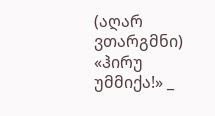(აღარ ვთარგმნი)
«ჰირუ უმმიქა!» _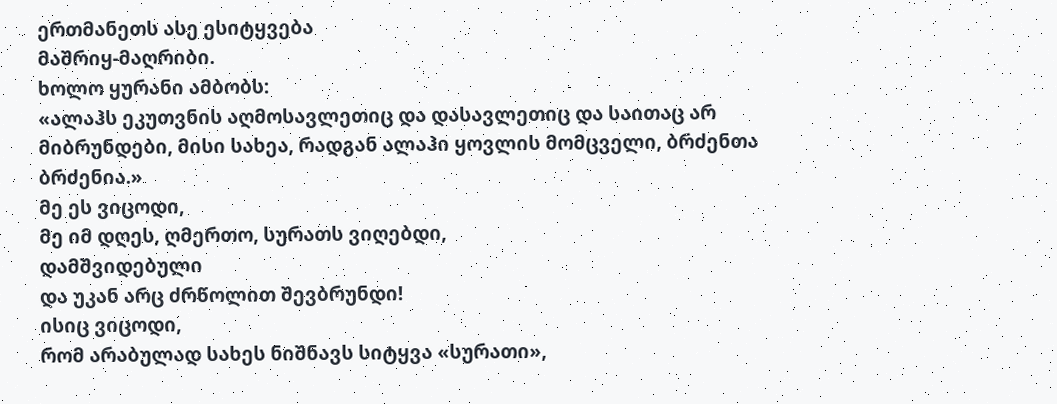ერთმანეთს ასე ესიტყვება
მაშრიყ-მაღრიბი.
ხოლო ყურანი ამბობს:
«ალაჰს ეკუთვნის აღმოსავლეთიც და დასავლეთიც და საითაც არ მიბრუნდები, მისი სახეა, რადგან ალაჰი ყოვლის მომცველი, ბრძენთა ბრძენია.»
მე ეს ვიცოდი,
მე იმ დღეს, ღმერთო, სურათს ვიღებდი,
დამშვიდებული
და უკან არც ძრწოლით შევბრუნდი!
ისიც ვიცოდი,
რომ არაბულად სახეს ნიშნავს სიტყვა «სურათი»,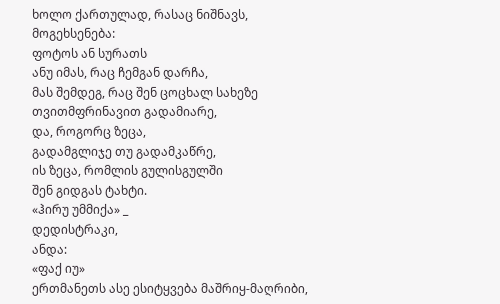ხოლო ქართულად, რასაც ნიშნავს,
მოგეხსენება:
ფოტოს ან სურათს
ანუ იმას, რაც ჩემგან დარჩა,
მას შემდეგ, რაც შენ ცოცხალ სახეზე
თვითმფრინავით გადამიარე,
და, როგორც ზეცა,
გადამგლიჯე თუ გადამკაწრე,
ის ზეცა, რომლის გულისგულში
შენ გიდგას ტახტი.
«ჰირუ უმმიქა» _
დედისტრაკი,
ანდა:
«ფაქ იუ»
ერთმანეთს ასე ესიტყვება მაშრიყ-მაღრიბი,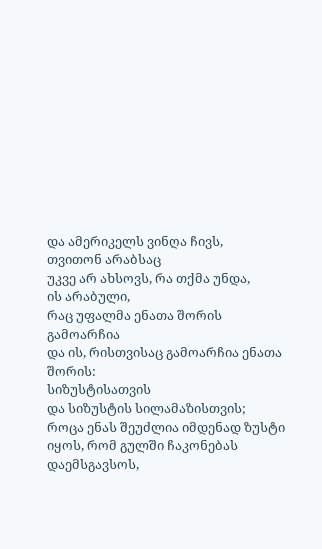და ამერიკელს ვინღა ჩივს,
თვითონ არაბსაც
უკვე არ ახსოვს, რა თქმა უნდა,
ის არაბული,
რაც უფალმა ენათა შორის გამოარჩია
და ის, რისთვისაც გამოარჩია ენათა შორის:
სიზუსტისათვის
და სიზუსტის სილამაზისთვის;
როცა ენას შეუძლია იმდენად ზუსტი
იყოს, რომ გულში ჩაკონებას დაემსგავსოს,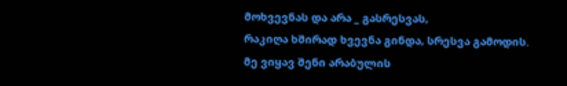მოხვევნას და არა _ გასრესვას,
რაკიღა ხშირად ხვევნა გინდა, სრესვა გამოდის.
მე ვიყავ შენი არაბულის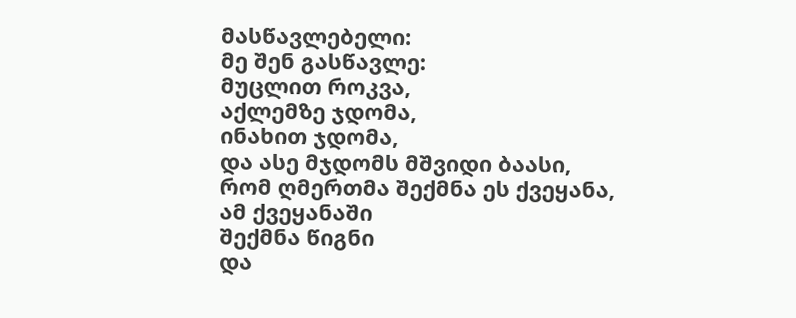მასწავლებელი:
მე შენ გასწავლე:
მუცლით როკვა,
აქლემზე ჯდომა,
ინახით ჯდომა,
და ასე მჯდომს მშვიდი ბაასი,
რომ ღმერთმა შექმნა ეს ქვეყანა,
ამ ქვეყანაში
შექმნა წიგნი
და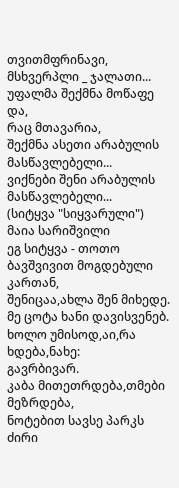თვითმფრინავი,
მსხვერპლი _ ჯალათი...
უფალმა შექმნა მოწაფე და,
რაც მთავარია,
შექმნა ასეთი არაბულის მასწავლებელი...
ვიქნები შენი არაბულის მასწავლებელი...
(სიტყვა "სიყვარული")
მაია სარიშვილი
ეგ სიტყვა - თოთო ბავშვივით მოგდებული კართან,
შენიცაა,ახლა შენ მიხედე.
მე ცოტა ხანი დავისვენებ.
ხოლო უმისოდ,აი,რა ხდება,ნახე:
გავრბივარ.
კაბა მითეთრდება,თმები მეზრდება,
ნოტებით სავსე პარკს ძირი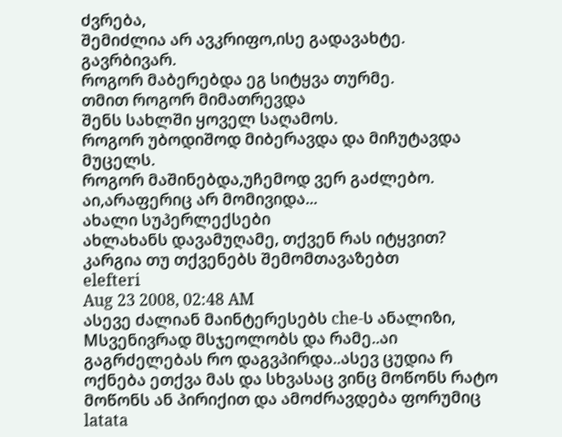ძვრება,
შემიძლია არ ავკრიფო,ისე გადავახტე.
გავრბივარ.
როგორ მაბერებდა ეგ სიტყვა თურმე.
თმით როგორ მიმათრევდა
შენს სახლში ყოველ საღამოს.
როგორ უბოდიშოდ მიბერავდა და მიჩუტავდა მუცელს.
როგორ მაშინებდა,უჩემოდ ვერ გაძლებო.
აი,არაფერიც არ მომივიდა...
ახალი სუპერლექსები
ახლახანს დავამუღამე, თქვენ რას იტყვით?
კარგია თუ თქვენებს შემომთავაზებთ
elefteri
Aug 23 2008, 02:48 AM
ასევე ძალიან მაინტერესებს che-ს ანალიზი, Mსვენივრად მსჯეოლობს და რამე..აი გაგრძელებას რო დაგვპირდა..ასევ ცუდია რ ოქნება ეთქვა მას და სხვასაც ვინც მოწონს რატო მოწონს ან პირიქით და ამოძრავდება ფორუმიც
latata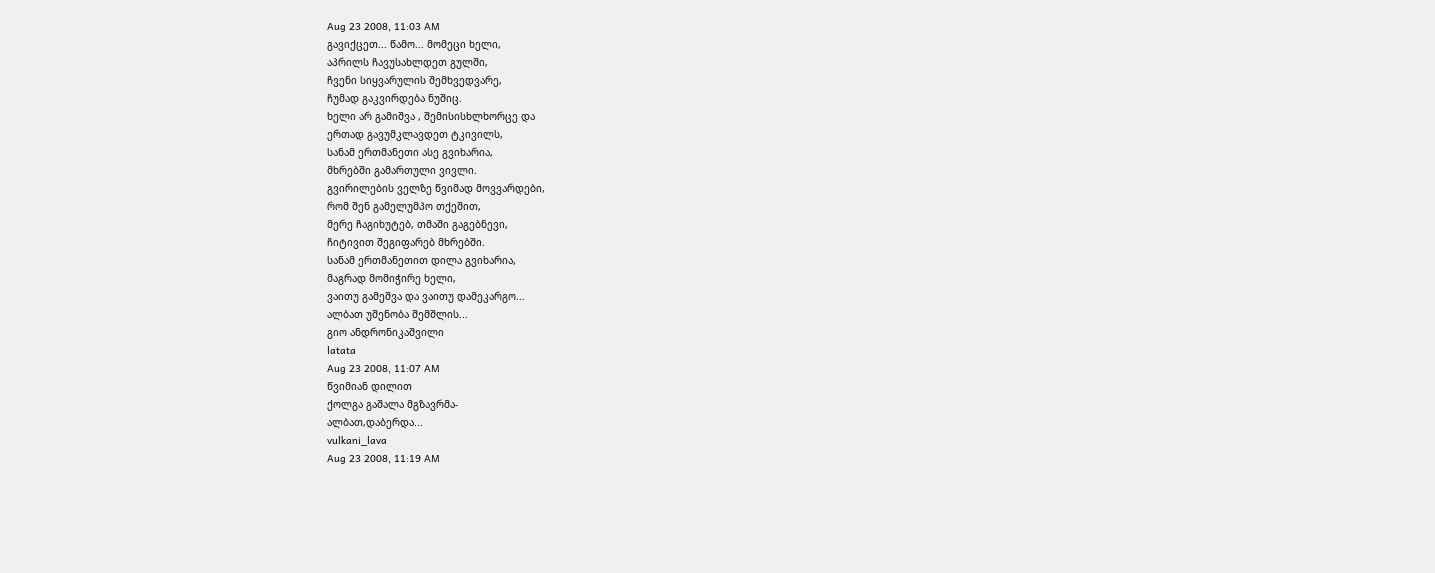Aug 23 2008, 11:03 AM
გავიქცეთ... წამო... მომეცი ხელი,
აპრილს ჩავუსახლდეთ გულში,
ჩვენი სიყვარულის შემხვედვარე,
ჩუმად გაკვირდება ნუშიც.
ხელი არ გამიშვა , შემისისხლხორცე და
ერთად გავუმკლავდეთ ტკივილს,
სანამ ერთმანეთი ასე გვიხარია,
მხრებში გამართული ვივლი.
გვირილების ველზე წვიმად მოვვარდები,
რომ შენ გამელუმპო თქეშით,
მერე ჩაგიხუტებ, თმაში გაგებნევი,
ჩიტივით შეგიფარებ მხრებში.
სანამ ერთმანეთით დილა გვიხარია,
მაგრად მომიჭირე ხელი,
ვაითუ გამეშვა და ვაითუ დამეკარგო...
ალბათ უშენობა შემშლის...
გიო ანდრონიკაშვილი
latata
Aug 23 2008, 11:07 AM
წვიმიან დილით
ქოლგა გაშალა მგზავრმა-
ალბათ,დაბერდა...
vulkani_lava
Aug 23 2008, 11:19 AM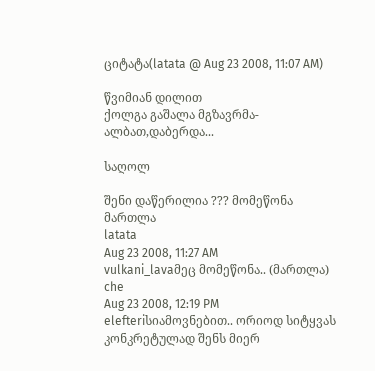ციტატა(latata @ Aug 23 2008, 11:07 AM)

წვიმიან დილით
ქოლგა გაშალა მგზავრმა-
ალბათ,დაბერდა...

საღოლ

შენი დაწერილია ??? მომეწონა მართლა
latata
Aug 23 2008, 11:27 AM
vulkani_lavaმეც მომეწონა.. (მართლა)
che
Aug 23 2008, 12:19 PM
elefteriსიამოვნებით.. ორიოდ სიტყვას კონკრეტულად შენს მიერ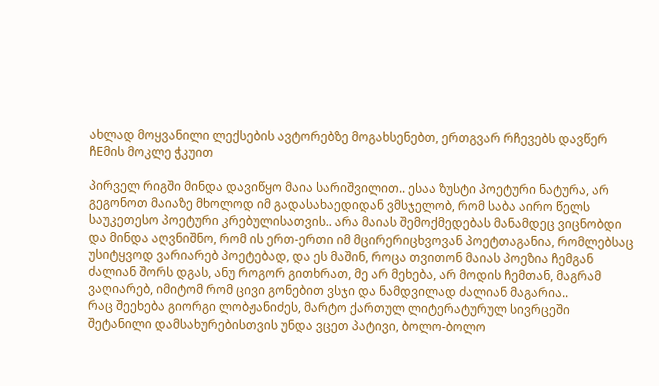ახლად მოყვანილი ლექსების ავტორებზე მოგახსენებთ, ერთგვარ რჩევებს დავწერ ჩEმის მოკლე ჭკუით

პირველ რიგში მინდა დავიწყო მაია სარიშვილით.. ესაა ზუსტი პოეტური ნატურა, არ გეგონოთ მაიაზე მხოლოდ იმ გადასახაედიდან ვმსჯელობ, რომ საბა აირო წელს საუკეთესო პოეტური კრებულისათვის.. არა მაიას შემოქმედებას მანამდეც ვიცნობდი და მინდა აღვნიშნო, რომ ის ერთ-ერთი იმ მცირერიცხვოვან პოეტთაგანია, რომლებსაც უსიტყვოდ ვარიარებ პოეტებად, და ეს მაშინ, როცა თვითონ მაიას პოეზია ჩემგან ძალიან შორს დგას, ანუ როგორ გითხრათ, მე არ მეხება, არ მოდის ჩემთან, მაგრამ ვაღიარებ, იმიტომ რომ ცივი გონებით ვსჯი და ნამდვილად ძალიან მაგარია..
რაც შეეხება გიორგი ლობჟანიძეს, მარტო ქართულ ლიტერატურულ სივრცეში შეტანილი დამსახურებისთვის უნდა ვცეთ პატივი, ბოლო-ბოლო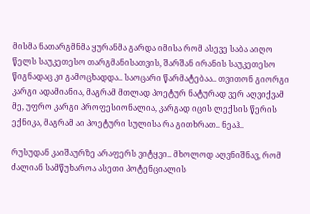მისმა ნათარგმნმა ყურანმა გარდა იმისა რომ ასევე საბა აიღო წელს საუკეთესო თარგმანისათვის, შარშან ირანის საუკეთესო წიგნადაც კი გამოცხადდა.. საოცარი წარმატებაა.. თვითონ გიორგი კარგი ადამიანია, მაგრამ მთლად პოეტურ ნატურად ვერ აღვიქვამ მე, უფრო კარგი პროფესიონალია, კარგად იცის ლექსის წერის ექნიკა, მაგრამ აი პოეტური სულისა რა გითხრათ.. ნეაჰ..

რუსუდან კაიშაურზე არაფერს ვიტყვი.. მხოლოდ აღვნიშნავ, რომ ძალიან სამწუხაროა ასეთი პოტენციალის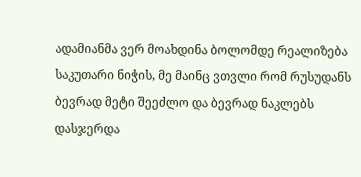ადამიანმა ვერ მოახდინა ბოლომდე რეალიზება საკუთარი ნიჭის, მე მაინც ვთვლი რომ რუსუდანს ბევრად მეტი შეეძლო და ბევრად ნაკლებს დასჯერდა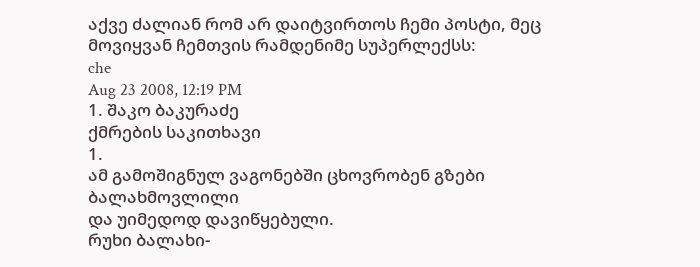აქვე ძალიან რომ არ დაიტვირთოს ჩემი პოსტი, მეც მოვიყვან ჩემთვის რამდენიმე სუპერლექსს:
che
Aug 23 2008, 12:19 PM
1. შაკო ბაკურაძე
ქმრების საკითხავი
1.
ამ გამოშიგნულ ვაგონებში ცხოვრობენ გზები ბალახმოვლილი
და უიმედოდ დავიწყებული.
რუხი ბალახი-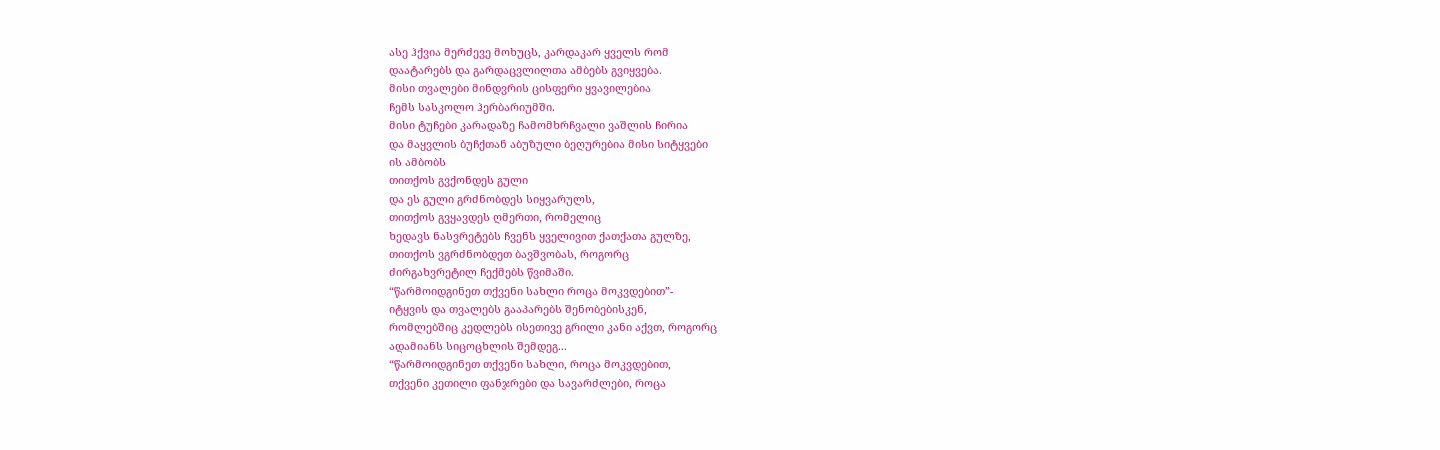ასე ჰქვია მერძევე მოხუცს, კარდაკარ ყველს რომ
დაატარებს და გარდაცვლილთა ამბებს გვიყვება.
მისი თვალები მინდვრის ცისფერი ყვავილებია
ჩემს სასკოლო ჰერბარიუმში.
მისი ტუჩები კარადაზე ჩამომხრჩვალი ვაშლის ჩირია
და მაყვლის ბუჩქთან აბუზული ბეღურებია მისი სიტყვები
ის ამბობს
თითქოს გვქონდეს გული
და ეს გული გრძნობდეს სიყვარულს,
თითქოს გვყავდეს ღმერთი, რომელიც
ხედავს ნასვრეტებს ჩვენს ყველივით ქათქათა გულზე,
თითქოს ვგრძნობდეთ ბავშვობას, როგორც
ძირგახვრეტილ ჩექმებს წვიმაში.
“წარმოიდგინეთ თქვენი სახლი როცა მოკვდებით”-
იტყვის და თვალებს გააპარებს შენობებისკენ,
რომლებშიც კედლებს ისეთივე გრილი კანი აქვთ, როგორც
ადამიანს სიცოცხლის შემდეგ...
“წარმოიდგინეთ თქვენი სახლი, როცა მოკვდებით,
თქვენი კეთილი ფანჯრები და სავარძლები, როცა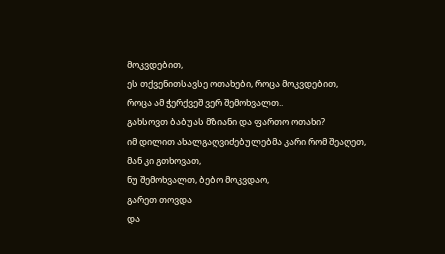მოკვდებით,
ეს თქვენითსავსე ოთახები, როცა მოკვდებით,
როცა ამ ჭერქვეშ ვერ შემოხვალთ..
გახსოვთ ბაბუას მზიანი და ფართო ოთახი?
იმ დილით ახალგაღვიძებულებმა კარი რომ შეაღეთ,
მან კი გთხოვათ,
ნუ შემოხვალთ, ბებო მოკვდაო,
გარეთ თოვდა
და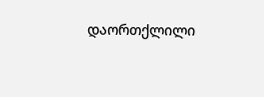დაორთქლილი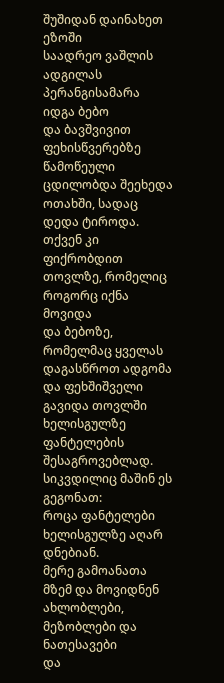შუშიდან დაინახეთ
ეზოში
საადრეო ვაშლის ადგილას პერანგისამარა იდგა ბებო
და ბავშვივით ფეხისწვერებზე წამოწეული
ცდილობდა შეეხედა ოთახში, სადაც
დედა ტიროდა.
თქვენ კი ფიქრობდით თოვლზე, რომელიც
როგორც იქნა მოვიდა
და ბებოზე,
რომელმაც ყველას დაგასწროთ ადგომა
და ფეხშიშველი გავიდა თოვლში
ხელისგულზე ფანტელების შესაგროვებლად.
სიკვდილიც მაშინ ეს გეგონათ:
როცა ფანტელები ხელისგულზე აღარ დნებიან.
მერე გამოანათა მზემ და მოვიდნენ
ახლობლები, მეზობლები და ნათესავები
და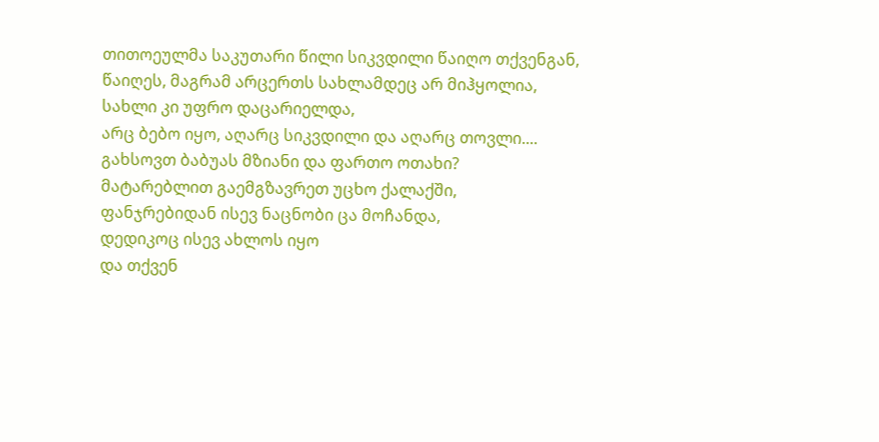თითოეულმა საკუთარი წილი სიკვდილი წაიღო თქვენგან,
წაიღეს, მაგრამ არცერთს სახლამდეც არ მიჰყოლია,
სახლი კი უფრო დაცარიელდა,
არც ბებო იყო, აღარც სიკვდილი და აღარც თოვლი....
გახსოვთ ბაბუას მზიანი და ფართო ოთახი?
მატარებლით გაემგზავრეთ უცხო ქალაქში,
ფანჯრებიდან ისევ ნაცნობი ცა მოჩანდა,
დედიკოც ისევ ახლოს იყო
და თქვენ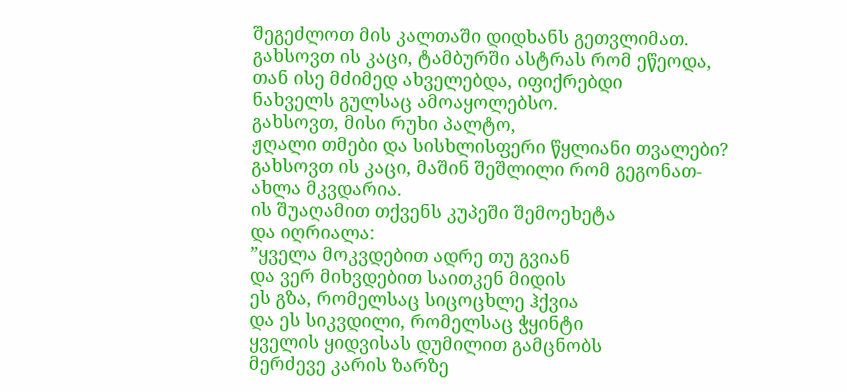შეგეძლოთ მის კალთაში დიდხანს გეთვლიმათ.
გახსოვთ ის კაცი, ტამბურში ასტრას რომ ეწეოდა,
თან ისე მძიმედ ახველებდა, იფიქრებდი
ნახველს გულსაც ამოაყოლებსო.
გახსოვთ, მისი რუხი პალტო,
ჟღალი თმები და სისხლისფერი წყლიანი თვალები?
გახსოვთ ის კაცი, მაშინ შეშლილი რომ გეგონათ-
ახლა მკვდარია.
ის შუაღამით თქვენს კუპეში შემოეხეტა
და იღრიალა:
”ყველა მოკვდებით ადრე თუ გვიან
და ვერ მიხვდებით საითკენ მიდის
ეს გზა, რომელსაც სიცოცხლე ჰქვია
და ეს სიკვდილი, რომელსაც ჭყინტი
ყველის ყიდვისას დუმილით გამცნობს
მერძევე კარის ზარზე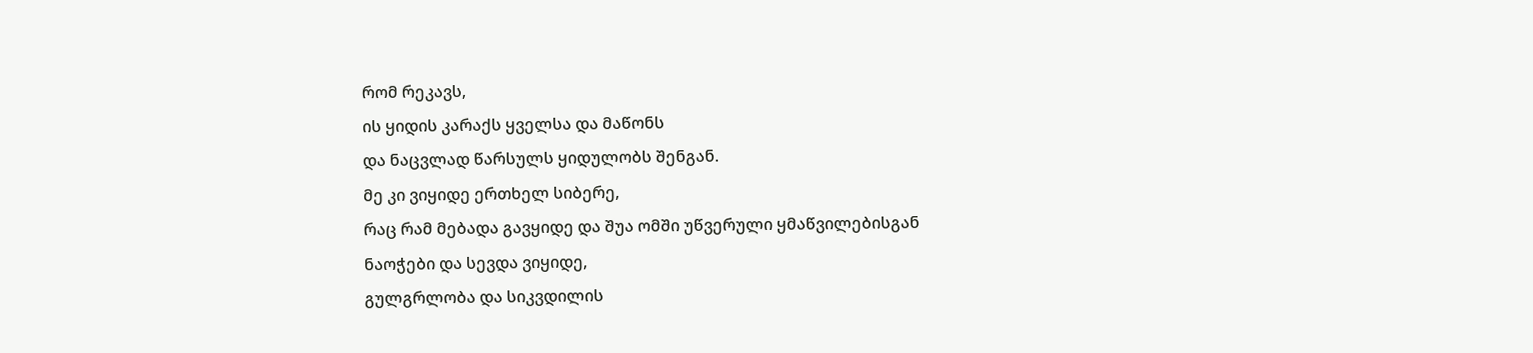რომ რეკავს,
ის ყიდის კარაქს ყველსა და მაწონს
და ნაცვლად წარსულს ყიდულობს შენგან.
მე კი ვიყიდე ერთხელ სიბერე,
რაც რამ მებადა გავყიდე და შუა ომში უწვერული ყმაწვილებისგან
ნაოჭები და სევდა ვიყიდე,
გულგრლობა და სიკვდილის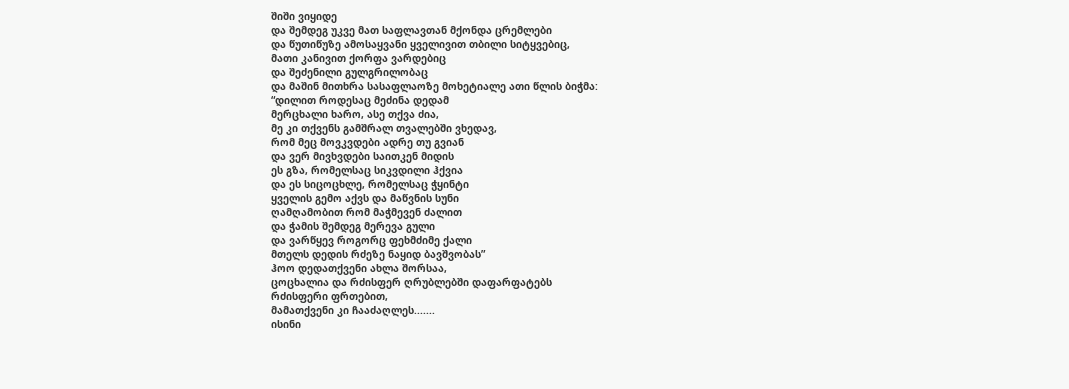შიში ვიყიდე
და შემდეგ უკვე მათ საფლავთან მქონდა ცრემლები
და წუთიწუზე ამოსაყვანი ყველივით თბილი სიტყვებიც,
მათი კანივით ქორფა ვარდებიც
და შეძენილი გულგრილობაც
და მაშინ მითხრა სასაფლაოზე მოხეტიალე ათი წლის ბიჭმა:
“დილით როდესაც მეძინა დედამ
მერცხალი ხარო, ასე თქვა ძია,
მე კი თქვენს გამშრალ თვალებში ვხედავ,
რომ მეც მოვკვდები ადრე თუ გვიან
და ვერ მივხვდები საითკენ მიდის
ეს გზა, რომელსაც სიკვდილი ჰქვია
და ეს სიცოცხლე, რომელსაც ჭყინტი
ყველის გემო აქვს და მაწვნის სუნი
ღამღამობით რომ მაჭმევენ ძალით
და ჭამის შემდეგ მერევა გული
და ვარწყევ როგორც ფეხმძიმე ქალი
მთელს დედის რძეზე ნაყიდ ბავშვობას”
ჰოო დედათქვენი ახლა შორსაა,
ცოცხალია და რძისფერ ღრუბლებში დაფარფატებს
რძისფერი ფრთებით,
მამათქვენი კი ჩააძაღლეს.......
ისინი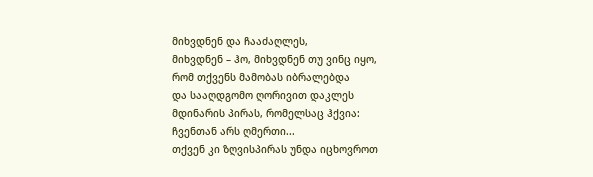მიხვდნენ და ჩააძაღლეს,
მიხვდნენ – ჰო, მიხვდნენ თუ ვინც იყო,
რომ თქვენს მამობას იბრალებდა
და სააღდგომო ღორივით დაკლეს
მდინარის პირას, რომელსაც ჰქვია:
ჩვენთან არს ღმერთი...
თქვენ კი ზღვისპირას უნდა იცხოვროთ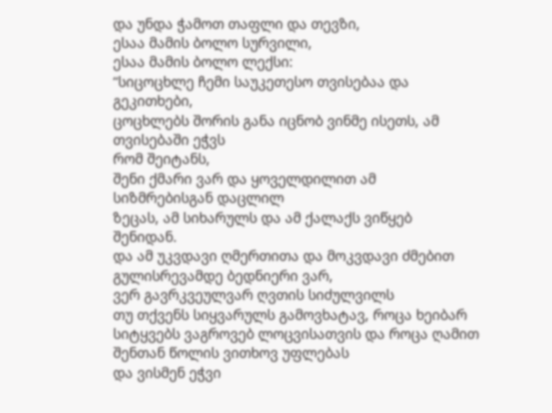და უნდა ჭამოთ თაფლი და თევზი,
ესაა მამის ბოლო სურვილი,
ესაა მამის ბოლო ლექსი:
“სიცოცხლე ჩემი საუკეთესო თვისებაა და გეკითხები,
ცოცხლებს შორის განა იცნობ ვინმე ისეთს, ამ თვისებაში ეჭვს
რომ შეიტანს,
შენი ქმარი ვარ და ყოველდილით ამ სიზმრებისგან დაცლილ
ზეცას, ამ სიხარულს და ამ ქალაქს ვიწყებ შენიდან.
და ამ უკვდავი ღმერთითა და მოკვდავი ძმებით
გულისრევამდე ბედნიერი ვარ,
ვერ გავრკვეულვარ ღვთის სიძულვილს
თუ თქვენს სიყვარულს გამოვხატავ, როცა ხეიბარ
სიტყვებს ვაგროვებ ლოცვისათვის და როცა ღამით
შენთან წოლის ვითხოვ უფლებას
და ვისმენ ეჭვი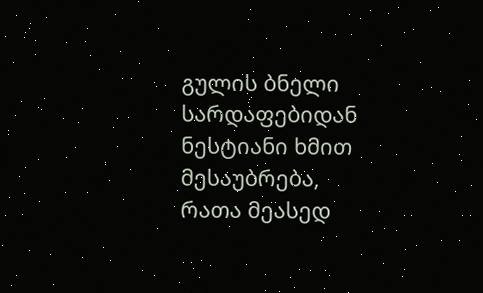გულის ბნელი სარდაფებიდან
ნესტიანი ხმით მესაუბრება,
რათა მეასედ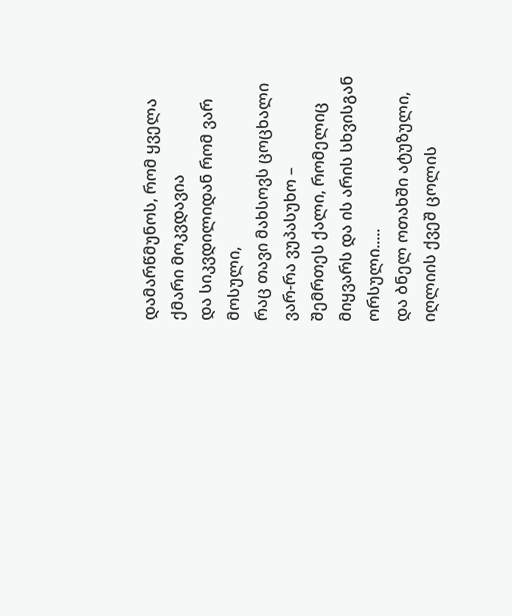დამარწმუნოს, რომ ყველა ქმარი მოკვდავია
და სიკვდილიდან რომ ვარ მოსული,
რაც თავი მახსოვს ცოცხალი ვარ-რა ვუპასუხო –
შემრთეს ქალი, რომელიც მიყვარს და ის არის სხვისგან ორსული.....
და ბნელ ოთახში ატუზული, იღლიის ქვეშ ცოლის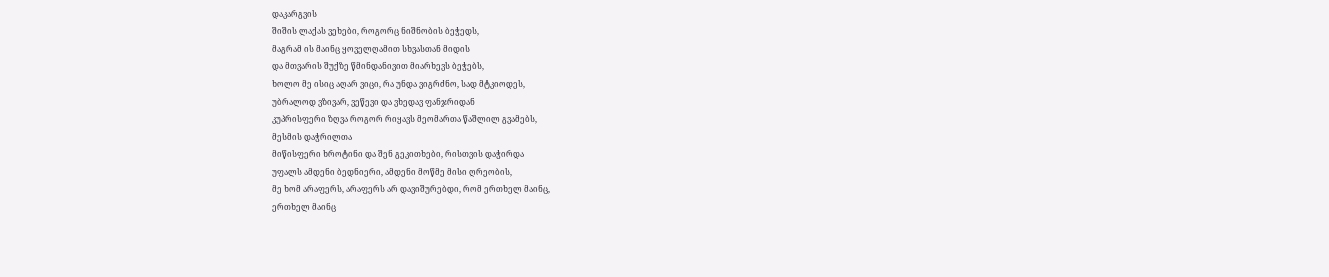დაკარგვის
შიშის ლაქას ვეხები, როგორც ნიშნობის ბეჭედს,
მაგრამ ის მაინც ყოველღამით სხვასთან მიდის
და მთვარის შუქზე წმინდანივით მიარხევს ბეჭებს,
ხოლო მე ისიც აღარ ვიცი, რა უნდა ვიგრძნო, სად მტკიოდეს,
უბრალოდ ვზივარ, ვეწევი და ვხედავ ფანჯრიდან
კუპრისფერი ზღვა როგორ რიყავს მეომართა წაშლილ გვამებს,
მესმის დაჭრილთა
მიწისფერი ხროტინი და შენ გეკითხები, რისთვის დაჭირდა
უფალს ამდენი ბედნიერი, ამდენი მოწმე მისი ღრეობის,
მე ხომ არაფერს, არაფერს არ დავიშურებდი, რომ ერთხელ მაინც,
ერთხელ მაინც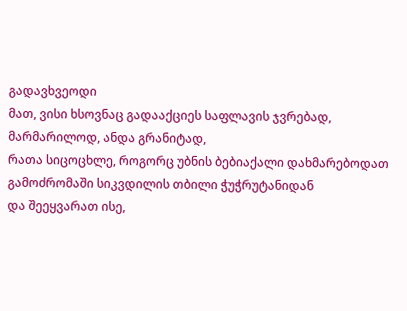გადავხვეოდი
მათ, ვისი ხსოვნაც გადააქციეს საფლავის ჯვრებად,
მარმარილოდ, ანდა გრანიტად,
რათა სიცოცხლე, როგორც უბნის ბებიაქალი დახმარებოდათ
გამოძრომაში სიკვდილის თბილი ჭუჭრუტანიდან
და შეეყვარათ ისე,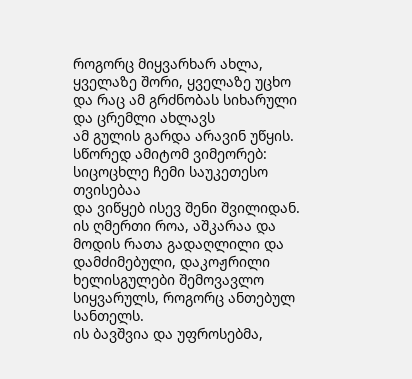როგორც მიყვარხარ ახლა,
ყველაზე შორი, ყველაზე უცხო
და რაც ამ გრძნობას სიხარული და ცრემლი ახლავს
ამ გულის გარდა არავინ უწყის.
სწორედ ამიტომ ვიმეორებ: სიცოცხლე ჩემი საუკეთესო თვისებაა
და ვიწყებ ისევ შენი შვილიდან.
ის ღმერთი როა, აშკარაა და მოდის რათა გადაღლილი და
დამძიმებული, დაკოჟრილი ხელისგულები შემოვავლო
სიყვარულს, როგორც ანთებულ სანთელს.
ის ბავშვია და უფროსებმა,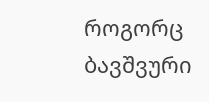როგორც ბავშვური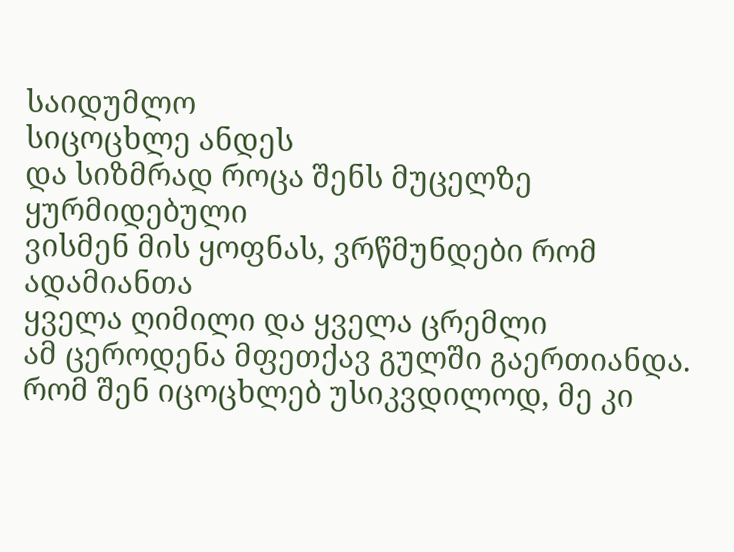საიდუმლო
სიცოცხლე ანდეს
და სიზმრად როცა შენს მუცელზე ყურმიდებული
ვისმენ მის ყოფნას, ვრწმუნდები რომ ადამიანთა
ყველა ღიმილი და ყველა ცრემლი
ამ ცეროდენა მფეთქავ გულში გაერთიანდა.
რომ შენ იცოცხლებ უსიკვდილოდ, მე კი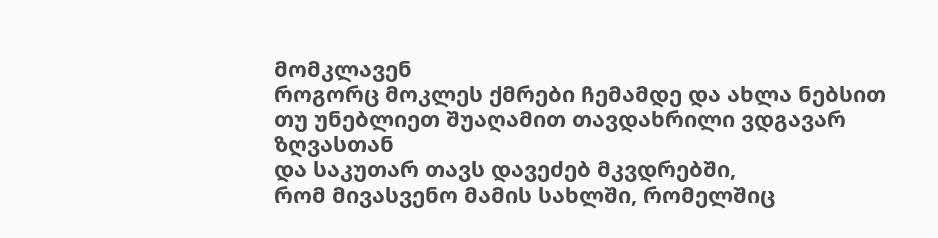მომკლავენ
როგორც მოკლეს ქმრები ჩემამდე და ახლა ნებსით
თუ უნებლიეთ შუაღამით თავდახრილი ვდგავარ ზღვასთან
და საკუთარ თავს დავეძებ მკვდრებში,
რომ მივასვენო მამის სახლში, რომელშიც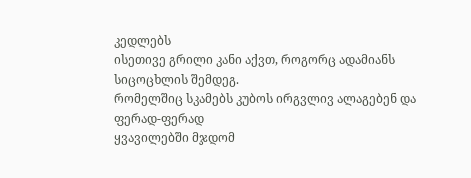კედლებს
ისეთივე გრილი კანი აქვთ, როგორც ადამიანს
სიცოცხლის შემდეგ.
რომელშიც სკამებს კუბოს ირგვლივ ალაგებენ და
ფერად-ფერად
ყვავილებში მჯდომ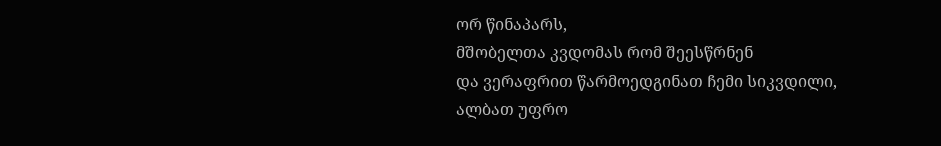ორ წინაპარს,
მშობელთა კვდომას რომ შეესწრნენ
და ვერაფრით წარმოედგინათ ჩემი სიკვდილი,
ალბათ უფრო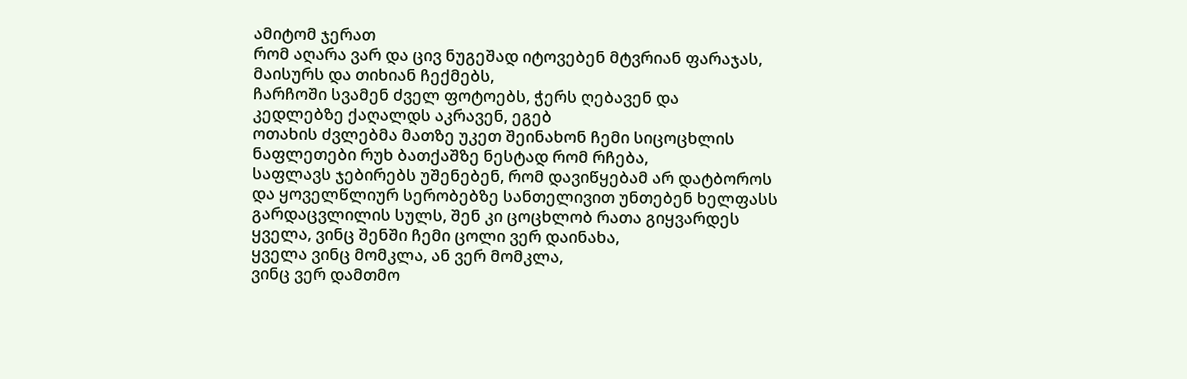ამიტომ ჯერათ
რომ აღარა ვარ და ცივ ნუგეშად იტოვებენ მტვრიან ფარაჯას,
მაისურს და თიხიან ჩექმებს,
ჩარჩოში სვამენ ძველ ფოტოებს, ჭერს ღებავენ და
კედლებზე ქაღალდს აკრავენ, ეგებ
ოთახის ძვლებმა მათზე უკეთ შეინახონ ჩემი სიცოცხლის
ნაფლეთები რუხ ბათქაშზე ნესტად რომ რჩება,
საფლავს ჯებირებს უშენებენ, რომ დავიწყებამ არ დატბოროს
და ყოველწლიურ სერობებზე სანთელივით უნთებენ ხელფასს
გარდაცვლილის სულს, შენ კი ცოცხლობ რათა გიყვარდეს
ყველა, ვინც შენში ჩემი ცოლი ვერ დაინახა,
ყველა ვინც მომკლა, ან ვერ მომკლა,
ვინც ვერ დამთმო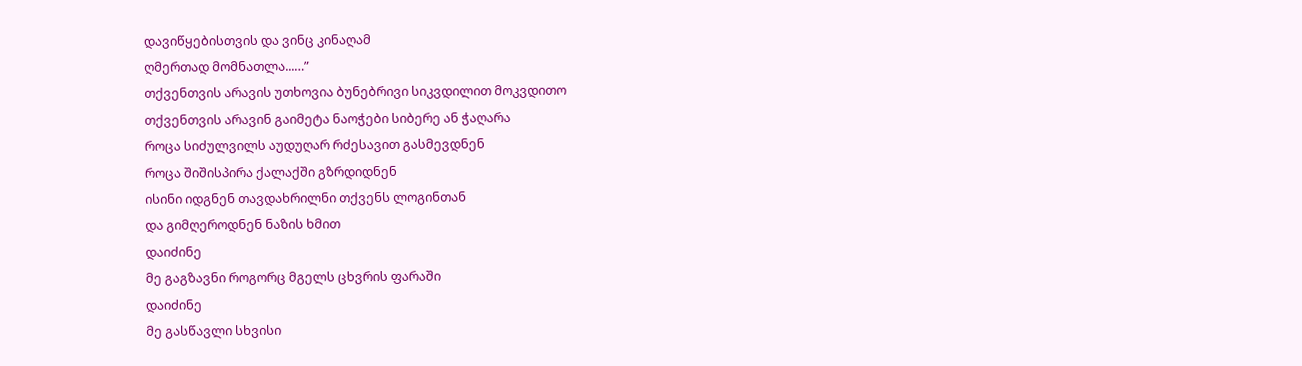დავიწყებისთვის და ვინც კინაღამ
ღმერთად მომნათლა...…”
თქვენთვის არავის უთხოვია ბუნებრივი სიკვდილით მოკვდითო
თქვენთვის არავინ გაიმეტა ნაოჭები სიბერე ან ჭაღარა
როცა სიძულვილს აუდუღარ რძესავით გასმევდნენ
როცა შიშისპირა ქალაქში გზრდიდნენ
ისინი იდგნენ თავდახრილნი თქვენს ლოგინთან
და გიმღეროდნენ ნაზის ხმით
დაიძინე
მე გაგზავნი როგორც მგელს ცხვრის ფარაში
დაიძინე
მე გასწავლი სხვისი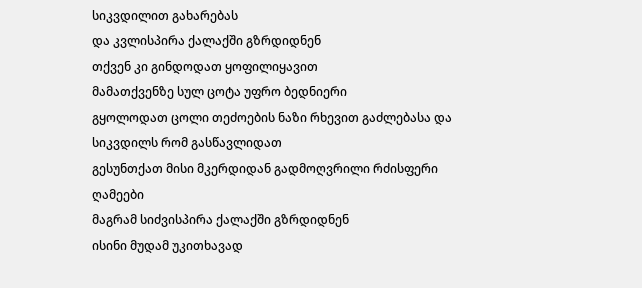სიკვდილით გახარებას
და კვლისპირა ქალაქში გზრდიდნენ
თქვენ კი გინდოდათ ყოფილიყავით
მამათქვენზე სულ ცოტა უფრო ბედნიერი
გყოლოდათ ცოლი თეძოების ნაზი რხევით გაძლებასა და
სიკვდილს რომ გასწავლიდათ
გესუნთქათ მისი მკერდიდან გადმოღვრილი რძისფერი ღამეები
მაგრამ სიძვისპირა ქალაქში გზრდიდნენ
ისინი მუდამ უკითხავად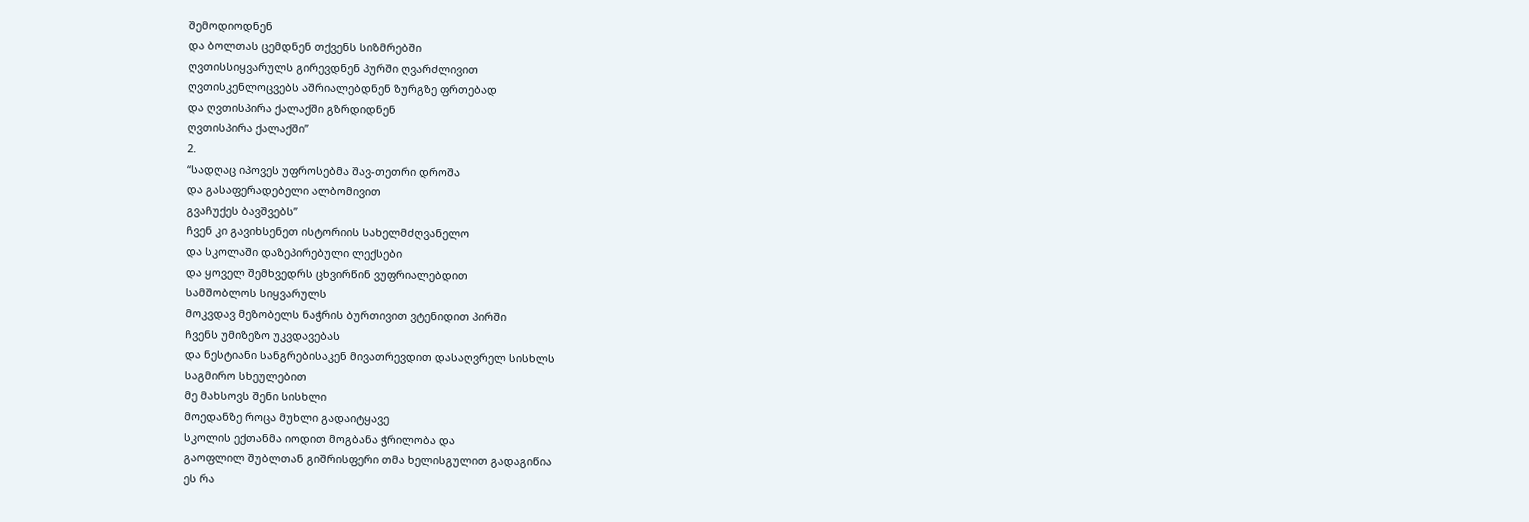შემოდიოდნენ
და ბოლთას ცემდნენ თქვენს სიზმრებში
ღვთისსიყვარულს გირევდნენ პურში ღვარძლივით
ღვთისკენლოცვებს აშრიალებდნენ ზურგზე ფრთებად
და ღვთისპირა ქალაქში გზრდიდნენ
ღვთისპირა ქალაქში”
2.
“სადღაც იპოვეს უფროსებმა შავ-თეთრი დროშა
და გასაფერადებელი ალბომივით
გვაჩუქეს ბავშვებს”
ჩვენ კი გავიხსენეთ ისტორიის სახელმძღვანელო
და სკოლაში დაზეპირებული ლექსები
და ყოველ შემხვედრს ცხვირწინ ვუფრიალებდით
სამშობლოს სიყვარულს
მოკვდავ მეზობელს ნაჭრის ბურთივით ვტენიდით პირში
ჩვენს უმიზეზო უკვდავებას
და ნესტიანი სანგრებისაკენ მივათრევდით დასაღვრელ სისხლს
საგმირო სხეულებით
მე მახსოვს შენი სისხლი
მოედანზე როცა მუხლი გადაიტყავე
სკოლის ექთანმა იოდით მოგბანა ჭრილობა და
გაოფლილ შუბლთან გიშრისფერი თმა ხელისგულით გადაგიწია
ეს რა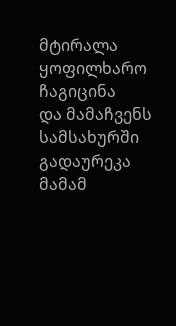მტირალა ყოფილხარო ჩაგიცინა
და მამაჩვენს სამსახურში გადაურეკა
მამამ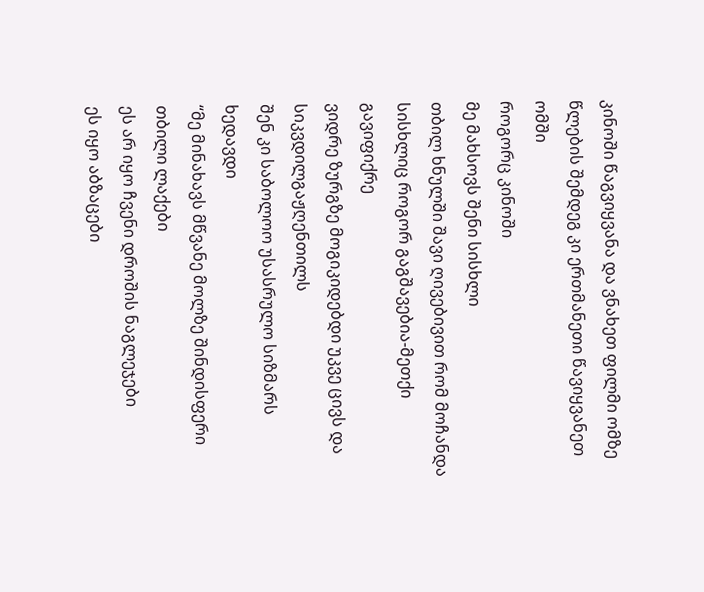კინოში წაგვიყვანა და ვნახეთ ფილმი ომზე
წლების შემდეგ კი ერთმანეთი წავიყვანეთ ომში
როგორც კინოში
მე მახსოვს შენი სისხლი
თბილ ხნულში შავი ღივებივით რომ მოჩანდა
სისხლიც როგორ გაგშავებია-მეთქი გავიფიქრე
ვიდრე ზურგზე მოგიკიდებდი უკვე ცივს და სიკვდილგაჟღენთილს
შენ კი საბოლოო უსასრულო სიზმარს ხედავდი
“მე მინახავს მწვანე მოლზე შინდისფერი თბილი ლაქები
ეს არ იყო ჩვენი დროშის ნაგლეჯები
ეს იყო აბზაცები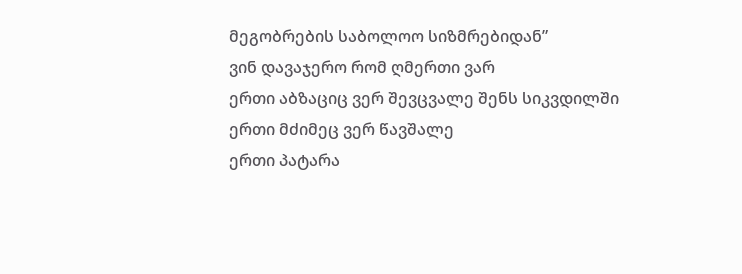მეგობრების საბოლოო სიზმრებიდან”
ვინ დავაჯერო რომ ღმერთი ვარ
ერთი აბზაციც ვერ შევცვალე შენს სიკვდილში
ერთი მძიმეც ვერ წავშალე
ერთი პატარა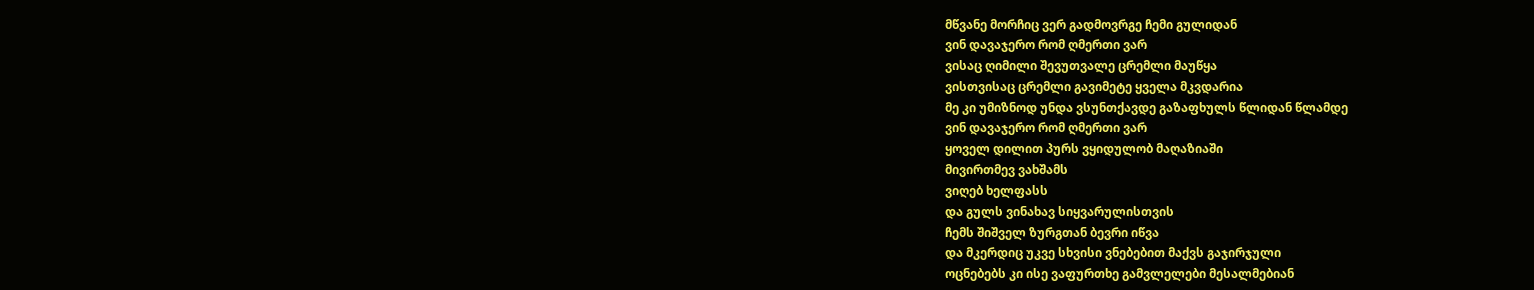მწვანე მორჩიც ვერ გადმოვრგე ჩემი გულიდან
ვინ დავაჯერო რომ ღმერთი ვარ
ვისაც ღიმილი შევუთვალე ცრემლი მაუწყა
ვისთვისაც ცრემლი გავიმეტე ყველა მკვდარია
მე კი უმიზნოდ უნდა ვსუნთქავდე გაზაფხულს წლიდან წლამდე
ვინ დავაჯერო რომ ღმერთი ვარ
ყოველ დილით პურს ვყიდულობ მაღაზიაში
მივირთმევ ვახშამს
ვიღებ ხელფასს
და გულს ვინახავ სიყვარულისთვის
ჩემს შიშველ ზურგთან ბევრი იწვა
და მკერდიც უკვე სხვისი ვნებებით მაქვს გაჯირჯული
ოცნებებს კი ისე ვაფურთხე გამვლელები მესალმებიან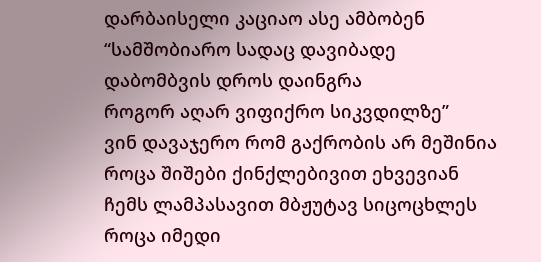დარბაისელი კაციაო ასე ამბობენ
“სამშობიარო სადაც დავიბადე
დაბომბვის დროს დაინგრა
როგორ აღარ ვიფიქრო სიკვდილზე”
ვინ დავაჯერო რომ გაქრობის არ მეშინია
როცა შიშები ქინქლებივით ეხვევიან
ჩემს ლამპასავით მბჟუტავ სიცოცხლეს
როცა იმედი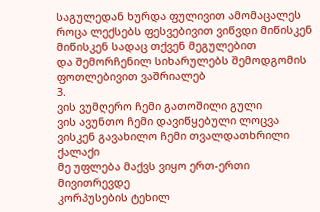საგულედან ხურდა ფულივით ამომაცალეს
როცა ლექსებს ფესვებივით ვიწვდი მიწისკენ
მიწისკენ სადაც თქვენ მეგულებით
და შემორჩენილ სიხარულებს შემოდგომის ფოთლებივით ვაშრიალებ
3.
ვის ვუმღერო ჩემი გათოშილი გული
ვის ავუნთო ჩემი დავიწყებული ლოცვა
ვისკენ გავახილო ჩემი თვალდათხრილი ქალაქი
მე უფლება მაქვს ვიყო ერთ-ერთი
მივითრევდე
კორპუსების ტეხილ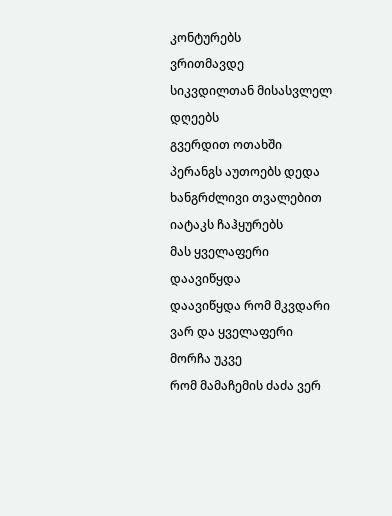კონტურებს
ვრითმავდე
სიკვდილთან მისასვლელ დღეებს
გვერდით ოთახში პერანგს აუთოებს დედა
ხანგრძლივი თვალებით იატაკს ჩაჰყურებს
მას ყველაფერი დაავიწყდა
დაავიწყდა რომ მკვდარი ვარ და ყველაფერი მორჩა უკვე
რომ მამაჩემის ძაძა ვერ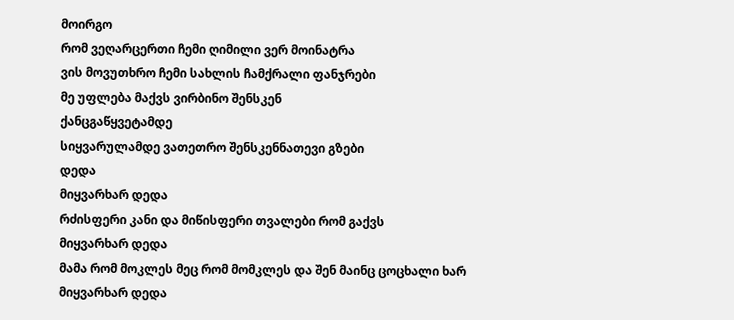მოირგო
რომ ვეღარცერთი ჩემი ღიმილი ვერ მოინატრა
ვის მოვუთხრო ჩემი სახლის ჩამქრალი ფანჯრები
მე უფლება მაქვს ვირბინო შენსკენ
ქანცგაწყვეტამდე
სიყვარულამდე ვათეთრო შენსკენნათევი გზები
დედა
მიყვარხარ დედა
რძისფერი კანი და მიწისფერი თვალები რომ გაქვს
მიყვარხარ დედა
მამა რომ მოკლეს მეც რომ მომკლეს და შენ მაინც ცოცხალი ხარ
მიყვარხარ დედა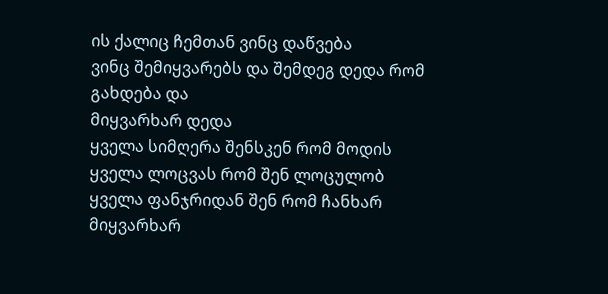ის ქალიც ჩემთან ვინც დაწვება
ვინც შემიყვარებს და შემდეგ დედა რომ გახდება და
მიყვარხარ დედა
ყველა სიმღერა შენსკენ რომ მოდის
ყველა ლოცვას რომ შენ ლოცულობ
ყველა ფანჯრიდან შენ რომ ჩანხარ
მიყვარხარ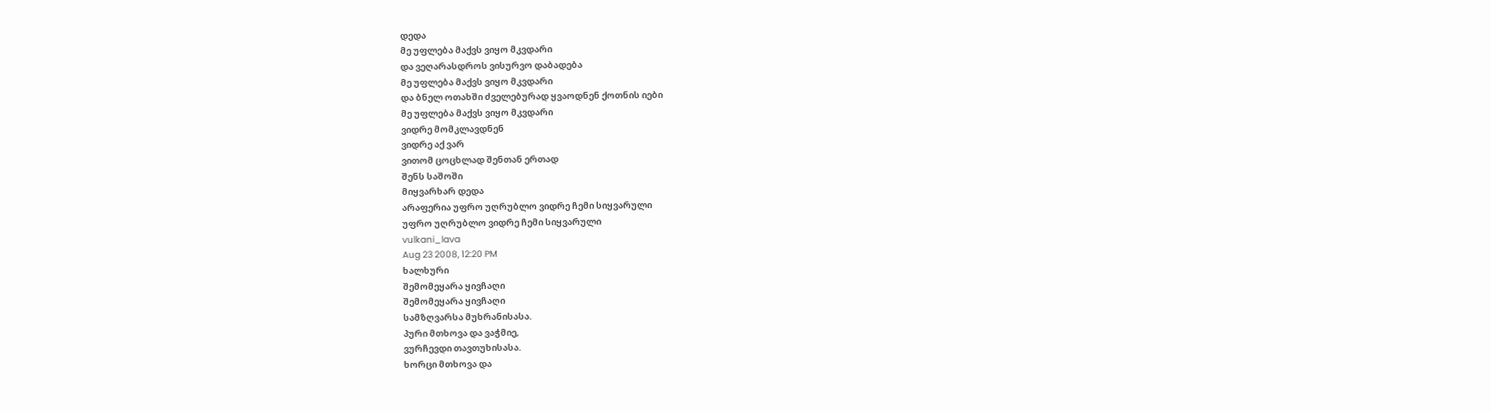დედა
მე უფლება მაქვს ვიყო მკვდარი
და ვეღარასდროს ვისურვო დაბადება
მე უფლება მაქვს ვიყო მკვდარი
და ბნელ ოთახში ძველებურად ყვაოდნენ ქოთნის იები
მე უფლება მაქვს ვიყო მკვდარი
ვიდრე მომკლავდნენ
ვიდრე აქ ვარ
ვითომ ცოცხლად შენთან ერთად
შენს საშოში
მიყვარხარ დედა
არაფერია უფრო უღრუბლო ვიდრე ჩემი სიყვარული
უფრო უღრუბლო ვიდრე ჩემი სიყვარული
vulkani_lava
Aug 23 2008, 12:20 PM
ხალხური
შემომეყარა ყივჩაღი
შემომეყარა ყივჩაღი
სამზღვარსა მუხრანისასა.
პური მთხოვა და ვაჭმიე,
ვურჩევდი თავთუხისასა.
ხორცი მთხოვა და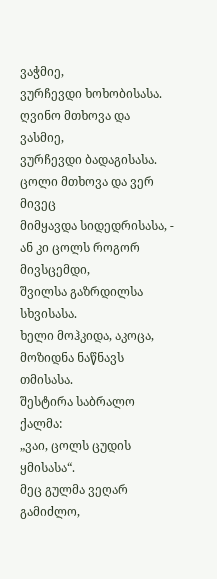ვაჭმიე,
ვურჩევდი ხოხობისასა.
ღვინო მთხოვა და ვასმიე,
ვურჩევდი ბადაგისასა.
ცოლი მთხოვა და ვერ მივეც
მიმყავდა სიდედრისასა, -
ან კი ცოლს როგორ მივსცემდი,
შვილსა გაზრდილსა სხვისასა.
ხელი მოჰკიდა, აკოცა,
მოზიდნა ნაწნავს თმისასა.
შესტირა საბრალო ქალმა:
„ვაი, ცოლს ცუდის ყმისასა“.
მეც გულმა ვეღარ გამიძლო,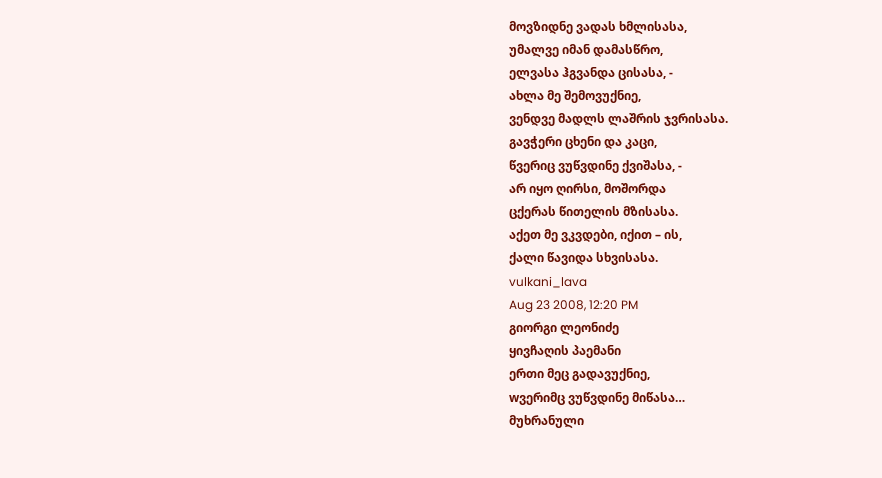მოვზიდნე ვადას ხმლისასა,
უმალვე იმან დამასწრო,
ელვასა ჰგვანდა ცისასა, -
ახლა მე შემოვუქნიე,
ვენდვე მადლს ლაშრის ჯვრისასა.
გავჭერი ცხენი და კაცი,
წვერიც ვუწვდინე ქვიშასა, -
არ იყო ღირსი, მოშორდა
ცქერას წითელის მზისასა.
აქეთ მე ვკვდები, იქით – ის,
ქალი წავიდა სხვისასა.
vulkani_lava
Aug 23 2008, 12:20 PM
გიორგი ლეონიძე
ყივჩაღის პაემანი
ერთი მეც გადავუქნიე,
wვერიმც ვუწვდინე მიწასა…
მუხრანული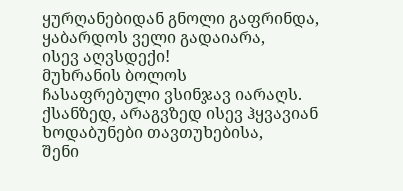ყურღანებიდან გნოლი გაფრინდა,
ყაბარდოს ველი გადაიარა,
ისევ აღვსდექი!
მუხრანის ბოლოს
ჩასაფრებული ვსინჯავ იარაღს.
ქსანზედ, არაგვზედ ისევ ჰყვავიან
ხოდაბუნები თავთუხებისა,
შენი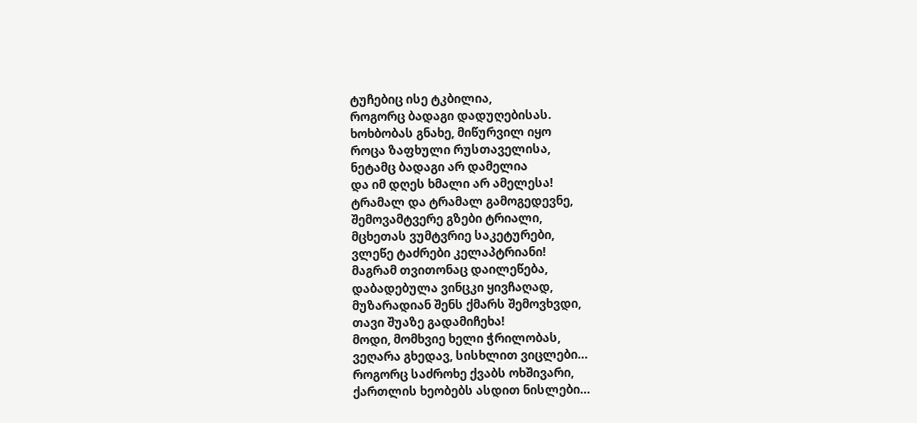ტუჩებიც ისე ტკბილია,
როგორც ბადაგი დადუღებისას.
ხოხბობას გნახე, მიწურვილ იყო
როცა ზაფხული რუსთაველისა,
ნეტამც ბადაგი არ დამელია
და იმ დღეს ხმალი არ ამელესა!
ტრამალ და ტრამალ გამოგედევნე,
შემოვამტვერე გზები ტრიალი,
მცხეთას ვუმტვრიე საკეტურები,
ვლეწე ტაძრები კელაპტრიანი!
მაგრამ თვითონაც დაილეწება,
დაბადებულა ვინცკი ყივჩაღად,
მუზარადიან შენს ქმარს შემოვხვდი,
თავი შუაზე გადამიჩეხა!
მოდი, მომხვიე ხელი ჭრილობას,
ვეღარა გხედავ, სისხლით ვიცლები…
როგორც საძროხე ქვაბს ოხშივარი,
ქართლის ხეობებს ასდით ნისლები…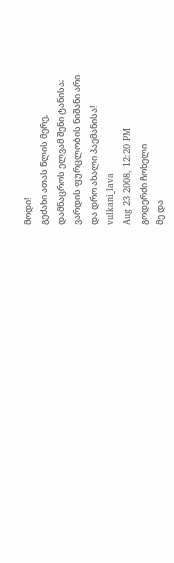მოდი!
გეძახი ათას წლის მერე,
დამნაცროს ელვამ შენი ტანისა;
ვარდის ფურცლობის ნიშანი არი
და დრო ახალი პაემანისა!
vulkani_lava
Aug 23 2008, 12:20 PM
გოდერძი ჩოხელი
მე და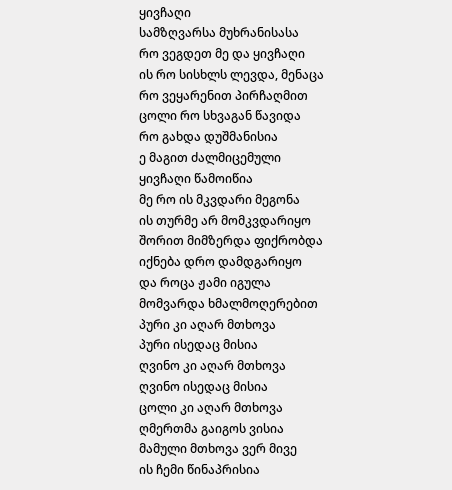ყივჩაღი
სამზღვარსა მუხრანისასა
რო ვეგდეთ მე და ყივჩაღი
ის რო სისხლს ლევდა, მენაცა
რო ვეყარენით პირჩაღმით
ცოლი რო სხვაგან წავიდა
რო გახდა დუშმანისია
ე მაგით ძალმიცემული
ყივჩაღი წამოიწია
მე რო ის მკვდარი მეგონა
ის თურმე არ მომკვდარიყო
შორით მიმზერდა ფიქრობდა
იქნება დრო დამდგარიყო
და როცა ჟამი იგულა
მომვარდა ხმალმოღერებით
პური კი აღარ მთხოვა
პური ისედაც მისია
ღვინო კი აღარ მთხოვა
ღვინო ისედაც მისია
ცოლი კი აღარ მთხოვა
ღმერთმა გაიგოს ვისია
მამული მთხოვა ვერ მივე
ის ჩემი წინაპრისია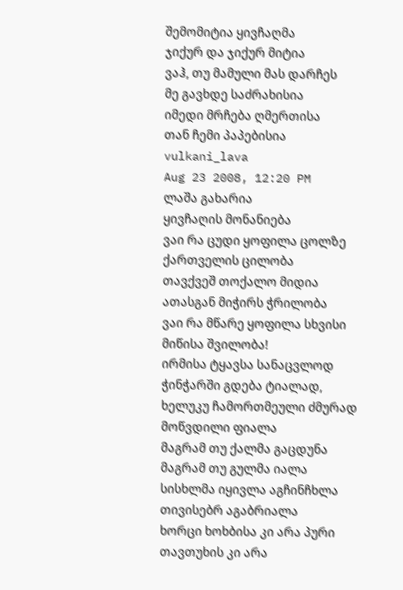შემომიტია ყივჩაღმა
ჯიქურ და ჯიქურ მიტია
ვაჰ, თუ მამული მას დარჩეს
მე გავხდე საძრახისია
იმედი მრჩება ღმერთისა
თან ჩემი პაპებისია
vulkani_lava
Aug 23 2008, 12:20 PM
ლაშა გახარია
ყივჩაღის მონანიება
ვაი რა ცუდი ყოფილა ცოლზე ქართველის ცილობა
თავქვეშ თოქალო მიდია ათასგან მიჭირს ჭრილობა
ვაი რა მწარე ყოფილა სხვისი მიწისა შვილობა!
ირმისა ტყავსა სანაცვლოდ ჭინჭარში გდება ტიალად,
ხელუკუ ჩამორთმეული ძმურად მოწვდილი ფიალა
მაგრამ თუ ქალმა გაცდუნა მაგრამ თუ გულმა იალა
სისხლმა იყივლა აგჩინჩხლა თივისებრ აგაბრიალა
ხორცი ხოხბისა კი არა პური თავთუხის კი არა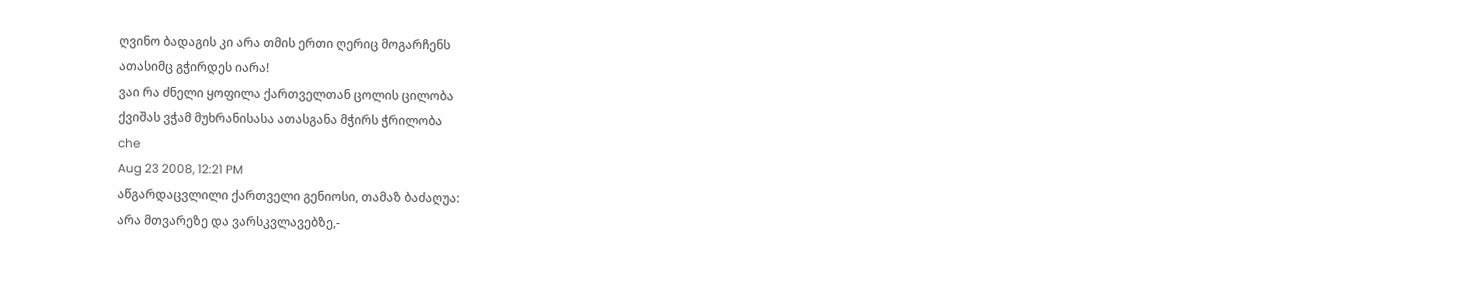ღვინო ბადაგის კი არა თმის ერთი ღერიც მოგარჩენს
ათასიმც გჭირდეს იარა!
ვაი რა ძნელი ყოფილა ქართველთან ცოლის ცილობა
ქვიშას ვჭამ მუხრანისასა ათასგანა მჭირს ჭრილობა
che
Aug 23 2008, 12:21 PM
აწგარდაცვლილი ქართველი გენიოსი, თამაზ ბაძაღუა:
არა მთვარეზე და ვარსკვლავებზე,-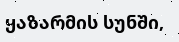ყაზარმის სუნში,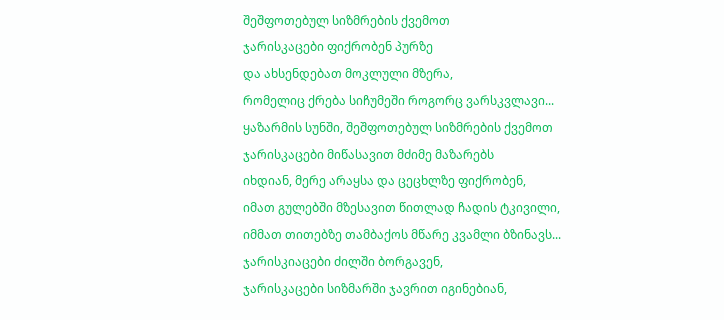შეშფოთებულ სიზმრების ქვემოთ
ჯარისკაცები ფიქრობენ პურზე
და ახსენდებათ მოკლული მზერა,
რომელიც ქრება სიჩუმეში როგორც ვარსკვლავი...
ყაზარმის სუნში, შეშფოთებულ სიზმრების ქვემოთ
ჯარისკაცები მიწასავით მძიმე მაზარებს
იხდიან, მერე არაყსა და ცეცხლზე ფიქრობენ,
იმათ გულებში მზესავით წითლად ჩადის ტკივილი,
იმმათ თითებზე თამბაქოს მწარე კვამლი ბზინავს...
ჯარისკიაცები ძილში ბორგავენ,
ჯარისკაცები სიზმარში ჯავრით იგინებიან,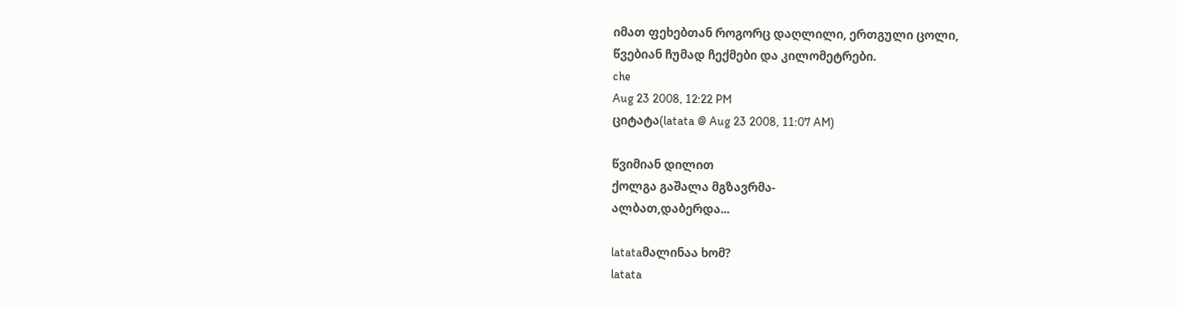იმათ ფეხებთან როგორც დაღლილი, ერთგული ცოლი,
წვებიან ჩუმად ჩექმები და კილომეტრები.
che
Aug 23 2008, 12:22 PM
ციტატა(latata @ Aug 23 2008, 11:07 AM)

წვიმიან დილით
ქოლგა გაშალა მგზავრმა-
ალბათ,დაბერდა...

latataმალინაა ხომ?
latata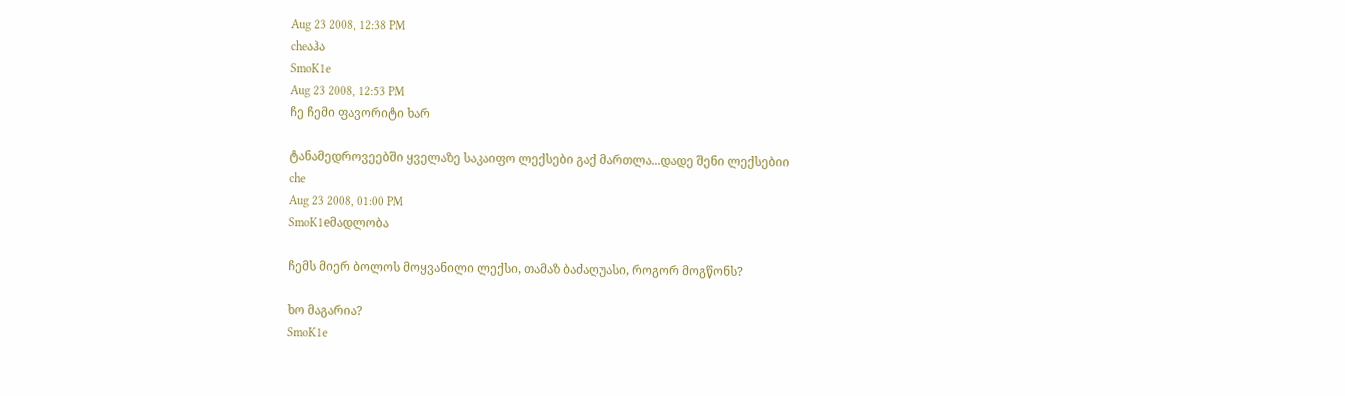Aug 23 2008, 12:38 PM
cheაჰა
SmoK1e
Aug 23 2008, 12:53 PM
ჩე ჩემი ფავორიტი ხარ

ტანამედროვეებში ყველაზე საკაიფო ლექსები გაქ მართლა...დადე შენი ლექსებიი
che
Aug 23 2008, 01:00 PM
SmoK1eმადლობა

ჩემს მიერ ბოლოს მოყვანილი ლექსი, თამაზ ბაძაღუასი, როგორ მოგწონს?

ხო მაგარია?
SmoK1e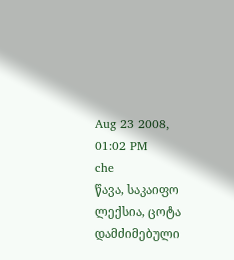Aug 23 2008, 01:02 PM
che
წავა, საკაიფო ლექსია, ცოტა დამძიმებული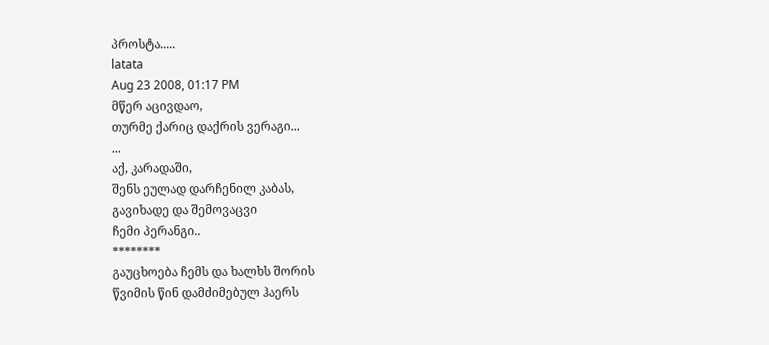პროსტა.....
latata
Aug 23 2008, 01:17 PM
მწერ აცივდაო,
თურმე ქარიც დაქრის ვერაგი...
...
აქ, კარადაში,
შენს ეულად დარჩენილ კაბას,
გავიხადე და შემოვაცვი
ჩემი პერანგი..
********
გაუცხოება ჩემს და ხალხს შორის
წვიმის წინ დამძიმებულ ჰაერს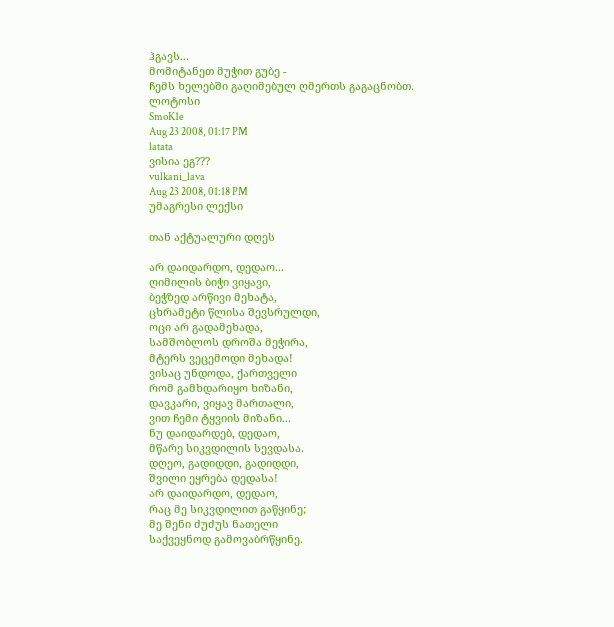ჰგავს...
მომიტანეთ მუჭით გუბე -
ჩემს ხელებში გაღიმებულ ღმერთს გაგაცნობთ.
ლოტოსი
SmoK1e
Aug 23 2008, 01:17 PM
latata
ვისია ეგ???
vulkani_lava
Aug 23 2008, 01:18 PM
უმაგრესი ლექსი

თან აქტუალური დღეს

არ დაიდარდო, დედაო...
ღიმილის ბიჭი ვიყავი,
ბეჭზედ არწივი მეხატა,
ცხრამეტი წლისა შევსრულდი,
ოცი არ გადამეხადა,
სამშობლოს დროშა მეჭირა,
მტერს ვეცემოდი მეხადა!
ვისაც უნდოდა, ქართველი
რომ გამხდარიყო ხიზანი,
დავკარი, ვიყავ მართალი,
ვით ჩემი ტყვიის მიზანი...
ნუ დაიდარდებ, დედაო,
მწარე სიკვდილის სევდასა.
დღეო, გადიდდი, გადიდდი,
შვილი ეყრება დედასა!
არ დაიდარდო, დედაო,
რაც მე სიკვდილით გაწყინე;
მე შენი ძუძუს ნათელი
საქვეყნოდ გამოვაბრწყინე.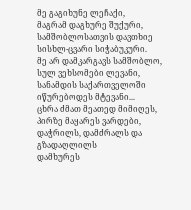მე გაგიხუნე ლეჩაქი,
მაგრამ დაგხურე შუქური,
სამშობლოსათვის დავთხიე
სისხლ-ცვარი სიჭაბუკური.
მე არ დამკარგავს სამშობლო,
სულ ვეხსომები ლევანი,
სანამდის საქართველოში
იწურებოდეს მტევანი...
ცხრა ძმათ მეათედ მიმიღეს,
პირზე მაყარეს ვარდები,
დაჭრილს, დამძრალს და გზადაღლილს
დამხურეს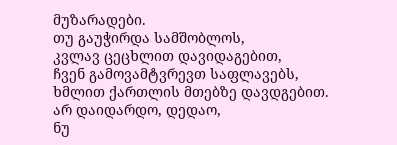მუზარადები.
თუ გაუჭირდა სამშობლოს,
კვლავ ცეცხლით დავიდაგებით,
ჩვენ გამოვამტვრევთ საფლავებს,
ხმლით ქართლის მთებზე დავდგებით.
არ დაიდარდო, დედაო,
ნუ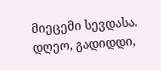მიეცემი სევდასა.
დღეო, გადიდდი,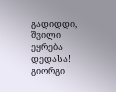გადიდდი,
შვილი ეყრება დედასა!
გიორგი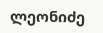ლეონიძე